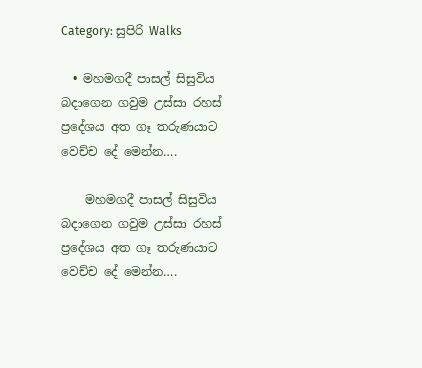Category: සුපිරි Walks

  • මහමගදී පාසල් සිසුවිය බදාගෙන ගවුම උස්සා රහස් ප්‍රදේශය අත ගෑ තරුණයාට වෙච්ච දේ මෙන්න….

    මහමගදී පාසල් සිසුවිය බදාගෙන ගවුම උස්සා රහස් ප්‍රදේශය අත ගෑ තරුණයාට වෙච්ච දේ මෙන්න….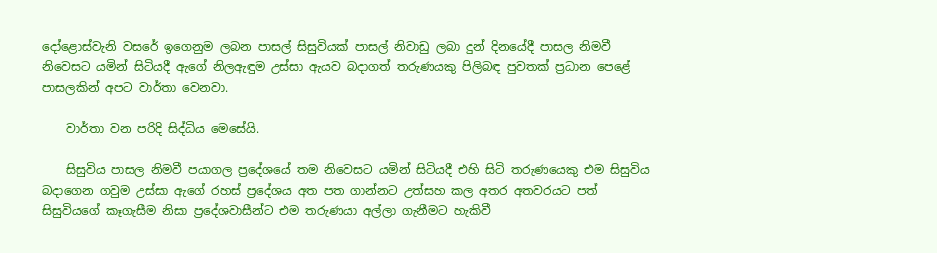දෝළොස්වැනි වසරේ ඉගෙනුම ලබන පාසල් සිසුවියක් පාසල් නිවාඩු ලබා දුන් දිනයේදී පාසල නිමවී නිවෙසට යමින් සිටියදී ඇගේ නිලඇඳුම උස්සා ඇයව බදාගත් තරුණයකු පිලිබඳ පුවතක් ප්‍රධාන පෙළේ පාසලකින් අපට වාර්තා වෙනවා.

    වාර්තා වන පරිදි සිද්ධිය මෙසේයි.

    සිසුවිය පාසල නිමවී පයාගල ප්‍රදේශයේ තම නිවෙසට යමින් සිටියදී එහි සිටි තරුණයෙකු එම සිසුවිය බදාගෙන ගවුම උස්සා ඇගේ රහස් ප්‍රදේශය අත පත ගාන්නට උත්සහ කල අතර අතවරයට පත් සිසුවියගේ කෑගැසීම නිසා ප්‍රදේශවාසීන්ට එම තරුණයා අල්ලා ගැනීමට හැකිවී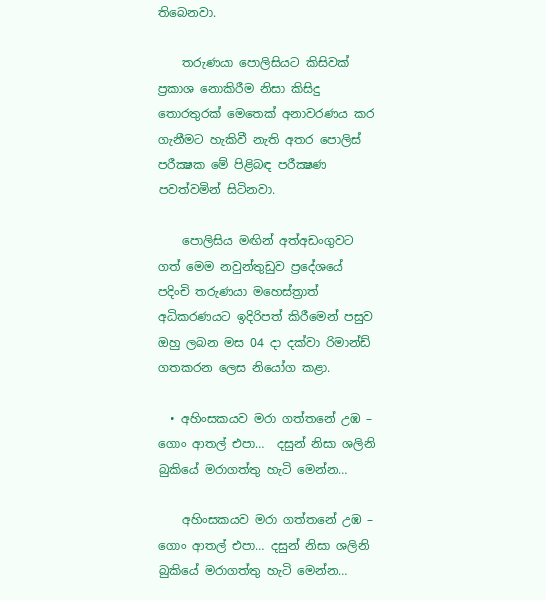තිබෙනවා.

    තරුණයා පොලිසියට කිසිවක් ප්‍රකාශ නොකිරීම නිසා කිසිදු තොරතුරක් මෙතෙක් අනාවරණය කර ගැනීමට හැකිවී නැති අතර පොලිස් පරීක්‍ෂක මේ පිළිබඳ පරීක්‍ෂණ පවත්වමින් සිටිනවා.

    පොලිසිය මඟින් අත්අඩංගුවට ගත් මෙම නවුන්තුඩුව ප්‍රදේශයේ පදිංචි තරුණයා මහෙස්ත්‍රාත් අධිකරණයට ඉදිරිපත් කිරීමෙන් පසුව ඔහු ලබන මස 04 දා දක්වා රිමාන්ඩ් ගතකරන ලෙස නියෝග කළා.

  • අහිංසකයව මරා ගත්තනේ උඹ – ගොං ආතල් එපා…  දසුන් නිසා ශලිනි බුකියේ මරාගත්තු හැටි මෙන්න…

    අහිංසකයව මරා ගත්තනේ උඹ – ගොං ආතල් එපා… දසුන් නිසා ශලිනි බුකියේ මරාගත්තු හැටි මෙන්න…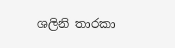ශලිනි තාරකා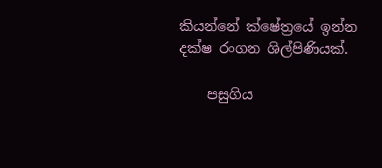කියන්නේ ක්ෂේත්‍රයේ ඉන්න දක්ෂ රංගන ශිල්පිණියක්.

    පසුගිය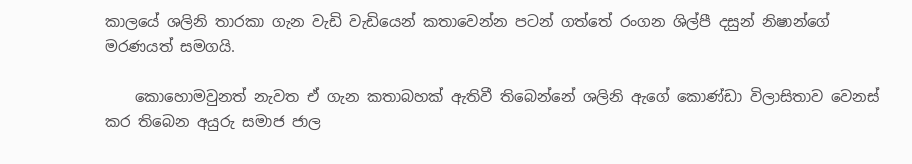කාලයේ ශලිනි තාරකා ගැන වැඩි වැඩියෙන් කතාවෙන්න පටන් ගත්තේ රංගන ශිල්පී දසුන් නිෂාන්ගේ මරණයත් සමගයි.

    කොහොමවුනත් නැවත ඒ ගැන කතාබහක් ඇතිවී තිබෙන්නේ ශලිනි ඇගේ කොණ්ඩා විලාසිතාව වෙනස් කර තිබෙන අයුරු සමාජ ජාල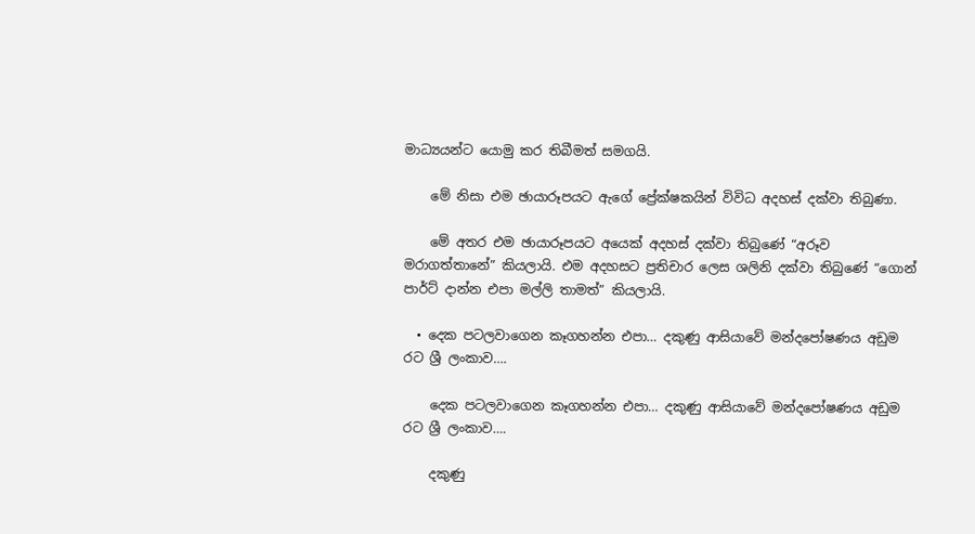මාධ්‍යයන්ට යොමු කර තිබීමත් සමගයි.

    මේ නිසා එම ඡායාරූපයට ඇගේ ප්‍රේක්ෂකයින් විවිධ අදහස් දක්වා තිබුණා.

    මේ අතර එම ඡායාරූපයට අයෙක් අදහස් දක්වා තිබුණේ “අරූව මරාගත්තානේ” කියලායි. එම අදහසට ප්‍රතිචාර ලෙස ශලිනි දක්වා තිබුණේ “ගොන් පාර්ට් දාන්න එපා මල්ලි තාමත්” කියලායි.

  • දෙක පටලවාගෙන කෑගහන්න එපා… දකුණු ආසියාවේ මන්දපෝෂණය අඩුම රට ශ්‍රී ලංකාව….

    දෙක පටලවාගෙන කෑගහන්න එපා… දකුණු ආසියාවේ මන්දපෝෂණය අඩුම රට ශ්‍රී ලංකාව….

    දකුණු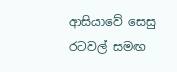ආසියාවේ සෙසු රටවල් සමඟ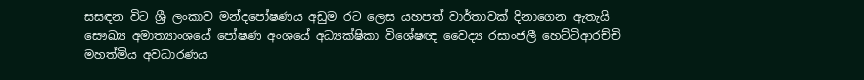සසඳන විට ශ්‍රී ලංකාව මන්දපෝෂණය අඩුම රට ලෙස යහපත් වාර්තාවක් දිනාගෙන ඇතැයි සෞඛ්‍ය අමාත්‍යාංශයේ පෝෂණ අංශයේ අධ්‍යක්ෂිකා විශේෂඥ වෛද්‍ය රසාංජලී හෙට්ටිආරච්චි මහත්මිය අවධාරණය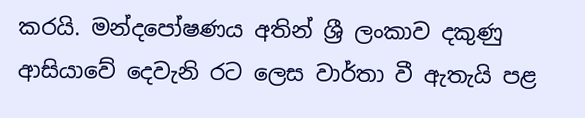කරයි. මන්දපෝෂණය අතින් ශ්‍රී ලංකාව දකුණු ආසියාවේ දෙවැනි රට ලෙස වාර්තා වී ඇතැයි පළ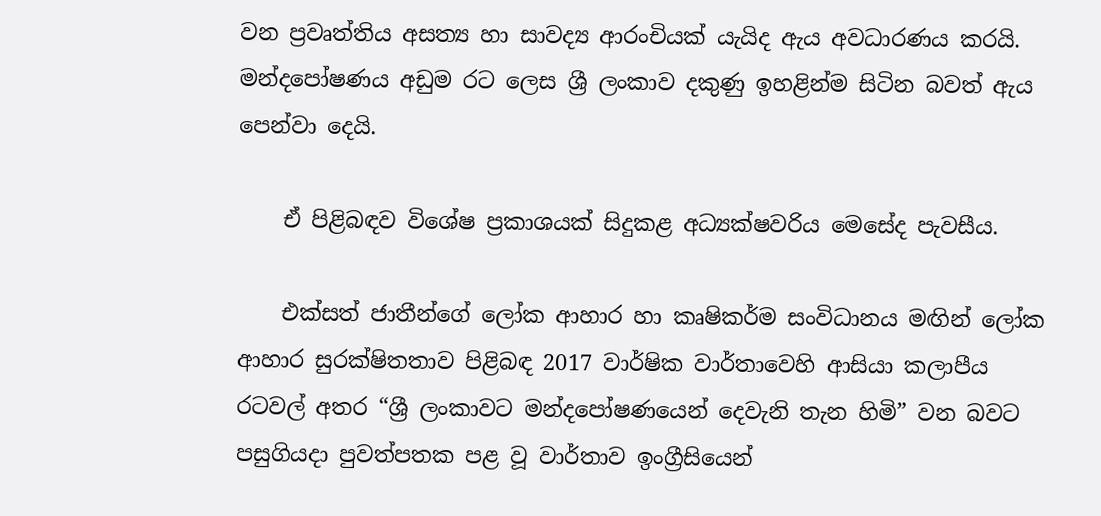වන ප්‍රවෘත්තිය අසත්‍ය හා සාවද්‍ය ආරංචියක් යැයිද ඇය අවධාරණය කරයි. මන්දපෝෂණය අඩුම රට ලෙස ශ්‍රී ලංකාව දකුණු ඉහළින්ම සිටින බවත් ඇය පෙන්වා දෙයි.

    ඒ පිළිබඳව විශේෂ ප්‍රකාශයක් සිදුකළ අධ්‍යක්ෂවරිය මෙසේද පැවසීය.

    එක්සත් ජාතීන්ගේ ලෝක ආහාර හා කෘෂිකර්ම සංවිධානය මඟින් ලෝක ආහාර සුරක්ෂිතතාව පිළිබඳ 2017 වාර්ෂික වාර්තාවෙහි ආසියා කලාපීය රටවල් අතර “ශ්‍රී ලංකාවට මන්දපෝෂණයෙන් දෙවැනි තැන හිමි” වන බවට පසුගියදා පුවත්පතක පළ වූ වාර්තාව ඉංග්‍රීසියෙන්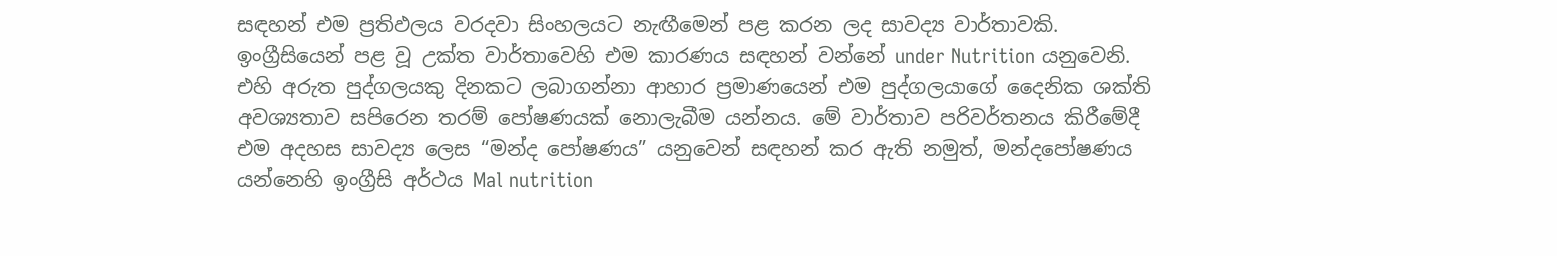සඳහන් එම ප්‍රතිඵලය වරදවා සිංහලයට නැඟීමෙන් පළ කරන ලද සාවද්‍ය වාර්තාවකි. ඉංග්‍රීසියෙන් පළ වූ උක්ත වාර්තාවෙහි එම කාරණය සඳහන් වන්නේ under Nutrition යනුවෙනි. එහි අරුත පුද්ගලයකු දිනකට ලබාගන්නා ආහාර ප්‍රමාණයෙන් එම පුද්ගලයාගේ දෛනික ශක්ති අවශ්‍යතාව සපිරෙන තරම් පෝෂණයක් නොලැබීම යන්නය. මේ වාර්තාව පරිවර්තනය කිරීමේදී එම අදහස සාවද්‍ය ලෙස “මන්ද පෝෂණය” යනුවෙන් සඳහන් කර ඇති නමුත්, මන්දපෝෂණය යන්නෙහි ඉංග්‍රීසි අර්ථය Mal nutrition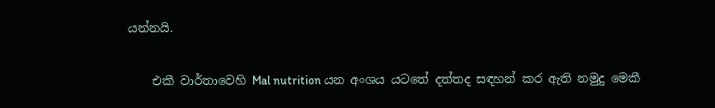යන්නයි.

    එකී වාර්තාවෙහි Mal nutrition යන අංශය යටතේ දත්තද සඳහන් කර ඇති නමුදු මෙකී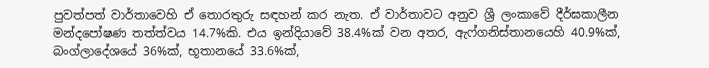පුවත්පත් වාර්තාවෙහි ඒ තොරතුරු සඳහන් කර නැත. ඒ වාර්තාවට අනුව ශ්‍රී ලංකාවේ දීර්ඝකාලීන මන්දපෝෂණ තත්ත්වය 14.7%කි. එය ඉන්දියාවේ 38.4%ක් වන අතර, ඇෆ්ගනිස්තානයෙහි 40.9%ක්, බංග්ලාදේශයේ 36%ක්, භූතානයේ 33.6%ක්,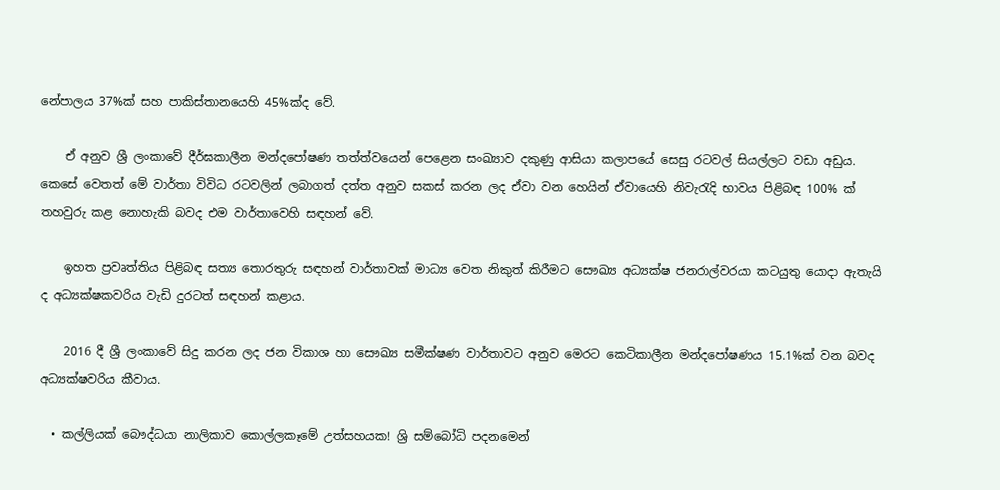නේපාලය 37%ක් සහ පාකිස්තානයෙහි 45%ක්ද වේ.

    ඒ අනුව ශ්‍රී ලංකාවේ දීර්ඝකාලීන මන්දපෝෂණ තත්ත්වයෙන් පෙළෙන සංඛ්‍යාව දකුණු ආසියා කලාපයේ සෙසු රටවල් සියල්ලට වඩා අඩුය. කෙසේ වෙතත් මේ වාර්තා විවිධ රටවලින් ලබාගත් දත්ත අනුව සකස් කරන ලද ඒවා වන හෙයින් ඒවායෙහි නිවැරැදි භාවය පිළිබඳ 100% ක් තහවුරු කළ නොහැකි බවද එම වාර්තාවෙහි සඳහන් වේ.

    ඉහත ප්‍රවෘත්තිය පිළිබඳ සත්‍ය තොරතුරු සඳහන් වාර්තාවක් මාධ්‍ය වෙත නිකුත් කිරීමට සෞඛ්‍ය අධ්‍යක්ෂ ජනරාල්වරයා කටයුතු යොදා ඇතැයි ද අධ්‍යක්ෂකවරිය වැඩි දුරටත් සඳහන් කළාය.

    2016 දී ශ්‍රී ලංකාවේ සිදු කරන ලද ජන විකාශ හා සෞඛ්‍ය සමීක්ෂණ වාර්තාවට අනුව මෙරට කෙටිකාලීන මන්දපෝෂණය 15.1%ක් වන බවද අධ්‍යක්ෂවරිය කීවාය.

  • කල්ලියක් බෞද්ධයා නාලිකාව කොල්ලකෑමේ උත්සහයක! ශ්‍රි සම්බෝධි පදනමෙන්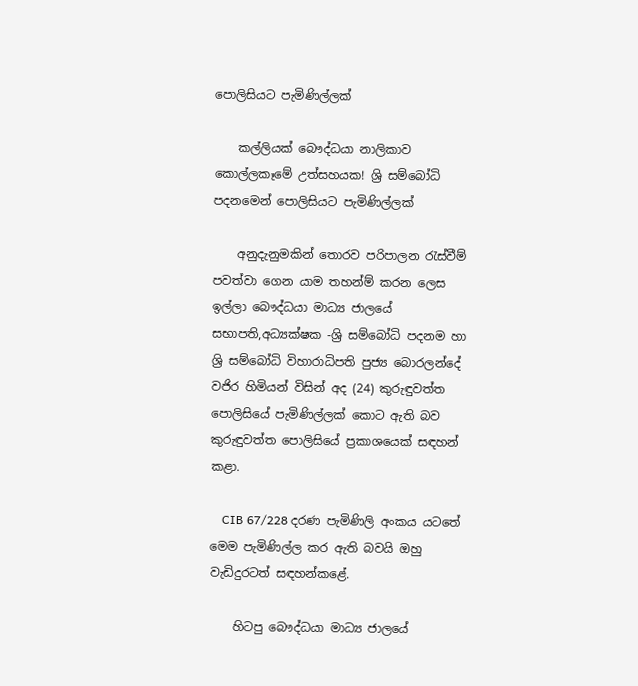පොලිසියට පැමිණිල්ලක්

    කල්ලියක් බෞද්ධයා නාලිකාව කොල්ලකෑමේ උත්සහයක! ශ්‍රි සම්බෝධි පදනමෙන් පොලිසියට පැමිණිල්ලක්

    අනුදැනුමකින් තොරව පරිපාලන රැස්වීම් පවත්වා ගෙන යාම තහන්ම් කරන ලෙස ඉල්ලා බෞද්ධයා මාධ්‍ය ජාලයේ සභාපති,අධ්‍යක්ෂක -ශ්‍රි සම්බෝධි පදනම හා ශ්‍රි සම්බෝධි විහාරාධිපති පුජ්‍ය බොරලන්දේ වජිර හිමියන් විසින් අද (24) කුරුඳුවත්ත පොලිසියේ පැමිණිල්ලක් කොට ඇති බව කුරුඳුවත්ත පොලිසියේ ප්‍රකාශයෙක් සඳහන් කළා.

    CIB 67/228 දරණ පැමිණිලි අංකය යටතේ මෙම පැමිණිල්ල කර ඇති බවයි ඔහු වැඩිදුරටත් සඳහන්කළේ.

    හිටපු බෞද්ධයා මාධ්‍ය ජාලයේ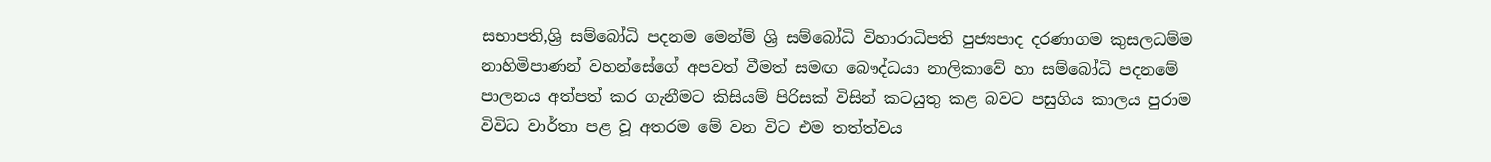සභාපති,ශ්‍රි සම්බෝධි පදනම මෙන්ම් ශ්‍රි සම්බෝධි විහාරාධිපති පුජ්‍යපාද දරණාගම කුසලධම්ම නාහිමිපාණන් වහන්සේගේ අපවත් වීමත් සමඟ බෞද්ධයා නාලිකාවේ හා සම්බෝධි පදනමේ පාලනය අත්පත් කර ගැනීමට කිසියම් පිරිසක් විසින් කටයුතු කළ බවට පසුගිය කාලය පුරාම විවිධ වාර්තා පළ වූ අතරම මේ වන විට එම තත්ත්වය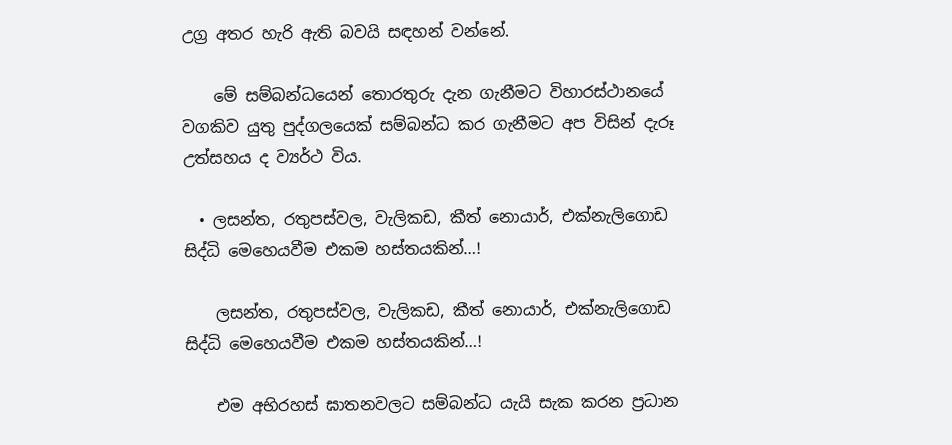උග්‍ර අතර හැරි ඇති බවයි සඳහන් වන්නේ.

    මේ සම්බන්ධයෙන් තොරතුරු දැන ගැනීමට විහාරස්ථානයේ වගකිව යුතු පුද්ගලයෙක් සම්බන්ධ කර ගැනීමට අප විසින් දැරූ උත්සහය ද ව්‍යර්ථ විය.

  • ලසන්ත, රතුපස්වල, වැලිකඩ, කීත් නොයාර්, එක්නැලිගොඩ සිද්ධි මෙහෙයවීම එකම හස්තයකින්…!

    ලසන්ත, රතුපස්වල, වැලිකඩ, කීත් නොයාර්, එක්නැලිගොඩ සිද්ධි මෙහෙයවීම එකම හස්තයකින්…!

    එම අභිරහස් ඝාතනවලට සම්බන්ධ යැයි සැක කරන ප්‍රධාන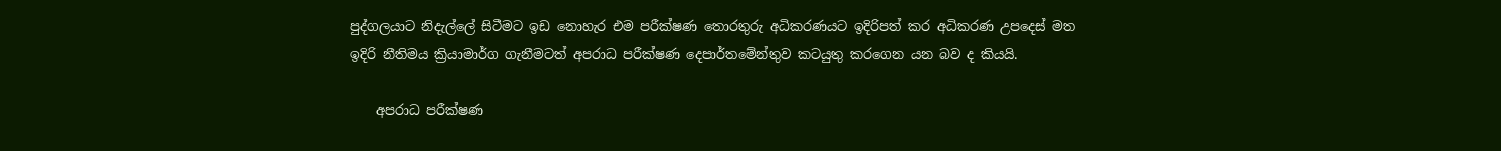පුද්ගලයාට නිදැල්ලේ සිටීමට ඉඩ නොහැර එම පරීක්ෂණ තොරතුරු අධිකරණයට ඉදිරිපත් කර අධිකරණ උපදෙස් මත ඉදිරි නීතිමය ක්‍රියාමාර්ග ගැනීමටත් අපරාධ පරීක්ෂණ දෙපාර්තමේන්තුව කටයුතු කරගෙන යන බව ද කියයි.

    අපරාධ පරීක්ෂණ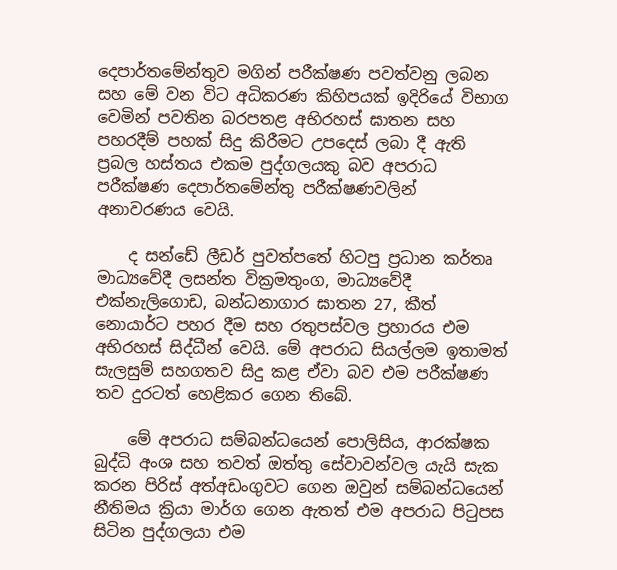දෙපාර්තමේන්තුව මගින් පරීක්ෂණ පවත්වනු ලබන සහ මේ වන විට අධිකරණ කිහිපයක් ඉදිරියේ විභාග වෙමින් පවතින බරපතළ අභිරහස් ඝාතන සහ පහරදීම් පහක් සිදු කිරීමට උපදෙස් ලබා දී ඇති ප්‍රබල හස්තය එකම පුද්ගලයකු බව අපරාධ පරීක්ෂණ දෙපාර්තමේන්තු පරීක්ෂණවලින් අනාවරණය වෙයි.

    ද සන්ඩේ ලීඩර් පුවත්පතේ හිටපු ප්‍රධාන කර්තෘ මාධ්‍යවේදී ලසන්ත වික්‍රමතුංග, මාධ්‍යවේදී එක්නැලිගොඩ, බන්ධනාගාර ඝාතන 27, කීත් නොයාර්ට පහර දීම සහ රතුපස්වල ප්‍රහාරය එම අභිරහස් සිද්ධීන් වෙයි. මේ අපරාධ සියල්ලම ඉතාමත් සැලසුම් සහගතව සිදු කළ ඒවා බව එම පරීක්ෂණ තව දුරටත් හෙළිකර ගෙන තිබේ.

    මේ අපරාධ සම්බන්ධයෙන් පොලිසිය, ආරක්ෂක බුද්ධි අංශ සහ තවත් ඔත්තු සේවාවන්වල යැයි සැක කරන පිරිස් අත්අඩංගුවට ගෙන ඔවුන් සම්බන්ධයෙන් නීතිමය ක්‍රියා මාර්ග ගෙන ඇතත් එම අපරාධ පිටුපස සිටින පුද්ගලයා එම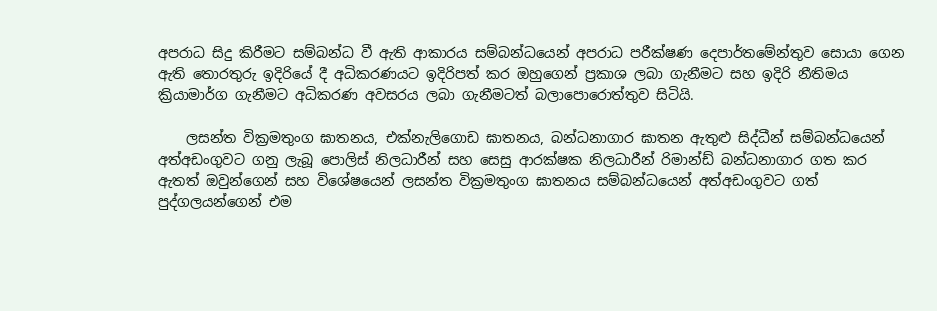අපරාධ සිදු කිරීමට සම්බන්ධ වී ඇති ආකාරය සම්බන්ධයෙන් අපරාධ පරීක්ෂණ දෙපාර්තමේන්තුව සොයා ගෙන ඇති තොරතුරු ඉදිරියේ දී අධිකරණයට ඉදිරිපත් කර ඔහුගෙන් ප්‍රකාශ ලබා ගැනීමට සහ ඉදිරි නීතිමය ක්‍රියාමාර්ග ගැනීමට අධිකරණ අවසරය ලබා ගැනීමටත් බලාපොරොත්තුව සිටියි.

    ලසන්ත වික්‍රමතුංග ඝාතනය, එක්නැලිගොඩ ඝාතනය, බන්ධනාගාර ඝාතන ඇතුළු සිද්ධීන් සම්බන්ධයෙන් අත්අඩංගුවට ගනු ලැබූ පොලිස් නිලධාරීන් සහ සෙසු ආරක්ෂක නිලධාරීන් රිමාන්ඩ් බන්ධනාගාර ගත කර ඇතත් ඔවුන්ගෙන් සහ විශේෂයෙන් ලසන්ත වික්‍රමතුංග ඝාතනය සම්බන්ධයෙන් අත්අඩංගුවට ගත් පුද්ගලයන්ගෙන් එම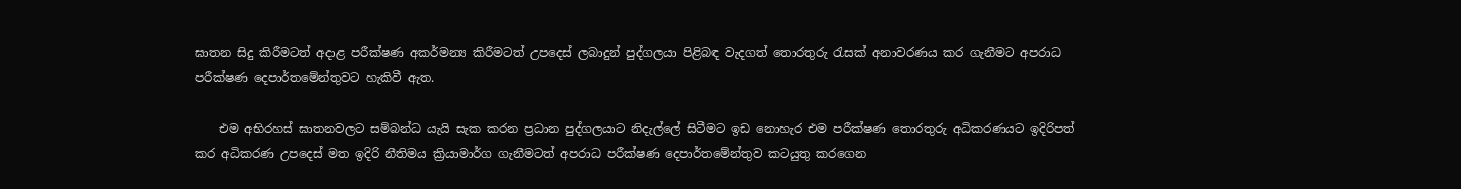ඝාතන සිදු කිරීමටත් අදාළ පරීක්ෂණ අකර්මන්‍ය කිරීමටත් උපදෙස් ලබාදුන් පුද්ගලයා පිළිබඳ වැදගත් තොරතුරු රැසක් අනාවරණය කර ගැනීමට අපරාධ පරීක්ෂණ දෙපාර්තමේන්තුවට හැකිවී ඇත‍.

    එම අභිරහස් ඝාතනවලට සම්බන්ධ යැයි සැක කරන ප්‍රධාන පුද්ගලයාට නිදැල්ලේ සිටීමට ඉඩ නොහැර එම පරීක්ෂණ තොරතුරු අධිකරණයට ඉදිරිපත් කර අධිකරණ උපදෙස් මත ඉදිරි නීතිමය ක්‍රියාමාර්ග ගැනීමටත් අපරාධ පරීක්ෂණ දෙපාර්තමේන්තුව කටයුතු කරගෙන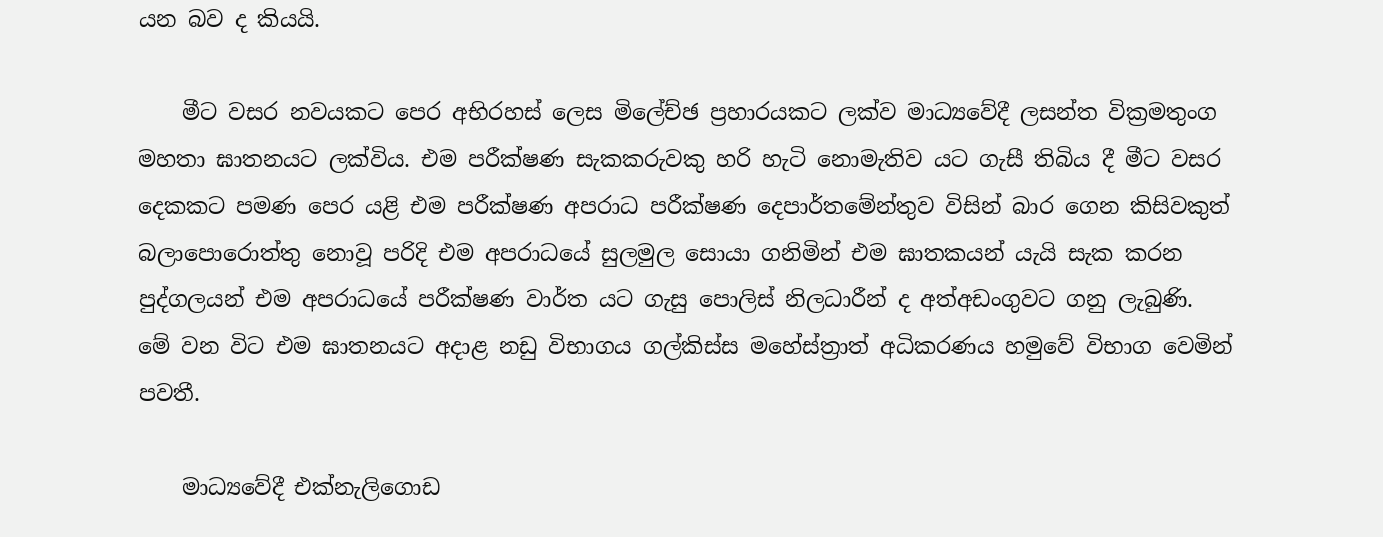යන බව ද කියයි.

    මීට වසර නවයකට පෙර අභිරහස් ලෙස මිලේච්ඡ ප්‍රහාරයකට ලක්ව මාධ්‍යවේදී ලසන්ත වික්‍රමතුංග මහතා ඝාතනයට ලක්විය. එම පරීක්ෂණ සැකකරුවකු හරි හැටි නොමැතිව යට ගැසී තිබිය දී මීට වසර දෙකකට පමණ පෙර යළි එම පරීක්ෂණ අපරාධ පරීක්ෂණ දෙපාර්තමේන්තුව විසින් බාර ගෙන කිසිවකුත් බලාපොරොත්තු නොවූ පරිදි එම අපරාධයේ සුලමුල සොයා ගනිමින් එම ඝාතකයන් යැයි සැක කරන පුද්ගලයන් එම අපරාධයේ පරීක්ෂණ වාර්ත යට ගැසු පොලිස් නිලධාරීන් ද අත්අඩංගුවට ගනු ලැබුණි. මේ වන විට එම ඝාතනයට අදාළ නඩු විභාගය ගල්කිස්ස මහේස්ත්‍රාත් අධිකරණය හමුවේ විභාග වෙමින් පවතී.

    මාධ්‍යවේදී එක්නැලිගොඩ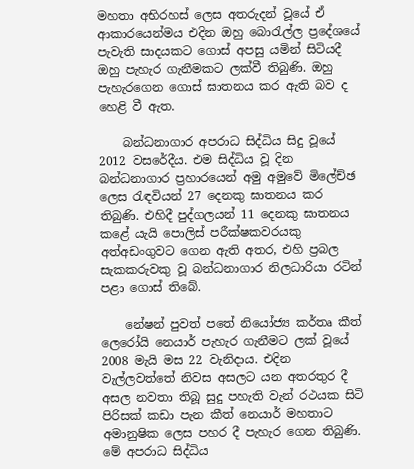මහතා අභිරහස් ලෙස අතරුදන් වූයේ ඒ ආකාරයෙන්මය එදින ඔහු බොරැල්ල ප්‍රදේශයේ පැවැති සාදයකට ගොස් අපසු යමින් සිටියදී ඔහු පැහැර ගැනීමකට ලක්වී තිබුණි. ඔහු පැහැරගෙන ගොස් ඝාතනය කර ඇති බව ද හෙළි වී ඇත.

    බන්ධනාගාර අපරාධ සිද්ධිය සිදු වූයේ 2012 වසරේදීය. එම සිද්ධිය වූ දින බන්ධනාගාර ප්‍රහාරයෙන් අමු අමුවේ මිලේච්ඡ ලෙස රැඳවියන් 27 දෙනකු ඝාතනය කර තිබුණි. එහිදී පුද්ගලයන් 11 දෙනකු ඝාතනය කළේ යැයි පොලිස් පරීක්ෂකවරයකු අත්අඩංගුවට ගෙන ඇති අතර, එහි ප්‍රබල සැකකරුවකු වූ බන්ධනාගාර නිලධාරියා රටින් පළා ගොස් තිබේ.

    නේෂන් පුවත් පතේ නියෝජ්‍ය කර්තෘ කීත් ලෙරෝයි නෙයාර් පැහැර ගැනීමට ලක් වූයේ 2008 මැයි මස 22 වැනිදාය. එදින වැල්ලවත්තේ නිවස අසලට යන අතරතුර දී අසල නවතා තිබූ සුදු පහැති වැන් රථයක සිටි පිරිසක් කඩා පැන කීත් නෙයාර් මහතාට අමානුෂික ලෙස පහර දී පැහැර ගෙන තිබුණි. මේ අපරාධ සිද්ධිය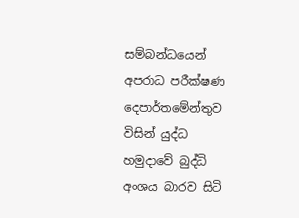සම්බන්ධයෙන් අපරාධ පරීක්ෂණ දෙපාර්තමේන්තුව විසින් යුද්ධ හමුදාවේ බුද්ධි අංශය බාරව සිටි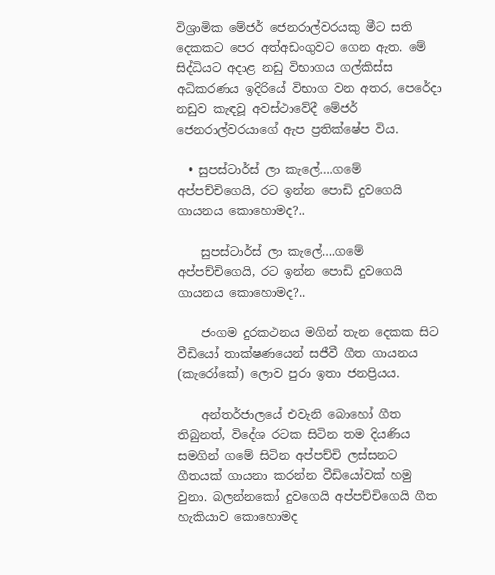විශ්‍රාමික මේජර් ජෙනරාල්වරයකු මීට සති දෙකකට පෙර අත්අඩංගුවට ගෙන ඇත. මේ සිද්ධියට අදාළ නඩු විභාගය ගල්කිස්ස අධිකරණය ඉදිරියේ විභාග වන අතර, පෙරේදා නඩුව කැඳවූ අවස්ථාවේදී මේජර් ජෙනරාල්වරයාගේ ඇප ප්‍රතික්ෂේප විය.

  • සුපස්ටාර්ස් ලා කැලේ….ගමේ අප්පච්චිගෙයි, රට ඉන්න පොඩි දුවගෙයි ගායනය කොහොමද?..

    සුපස්ටාර්ස් ලා කැලේ….ගමේ අප්පච්චිගෙයි, රට ඉන්න පොඩි දුවගෙයි ගායනය කොහොමද?..

    ජංගම දුරකථනය මගින් තැන දෙකක සිට වීඩියෝ තාක්ෂණයෙන් සජීවී ගීත ගායනය (කැරෝකේ) ලොව පුරා ඉතා ජනප්‍රියය.

    අන්තර්ජාලයේ එවැනි බොහෝ ගීත තිබුනත්, විදේශ රටක සිටින තම දියණිය සමගින් ගමේ සිටින අප්පච්චි ලස්සනට ගීතයක් ගායනා කරන්න වීඩියෝවක් හමු වුනා. බලන්නකෝ දුවගෙයි අප්පච්චිගෙයි ගීත හැකියාව කොහොමද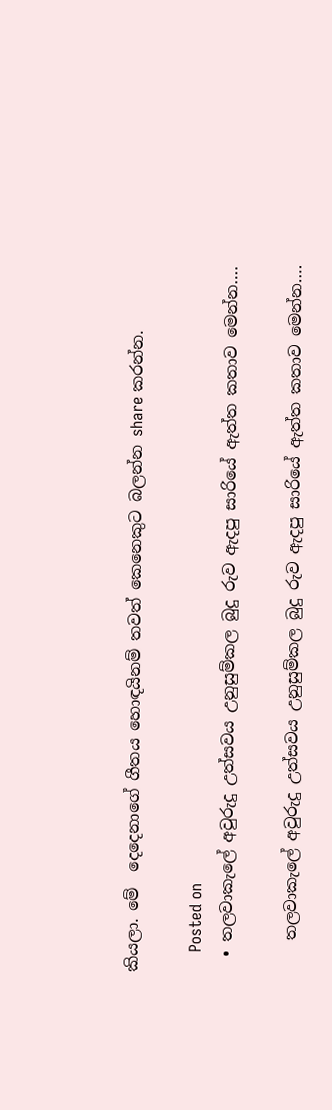කියලා. මේ  දෙදෙනාගේ ගීතය හොඳයිනම් තවත් කෙනෙකුට බලන්න share කරන්න.

    Posted on
  • තලවාකැලේ අවුරුදු උත්සවය උනුසුම්කල බුදු රුව ඇදපු සාරියේ ඇත්ත කතාව මෙන්න….

    තලවාකැලේ අවුරුදු උත්සවය උනුසුම්කල බුදු රුව ඇදපු සාරියේ ඇත්ත කතාව මෙන්න….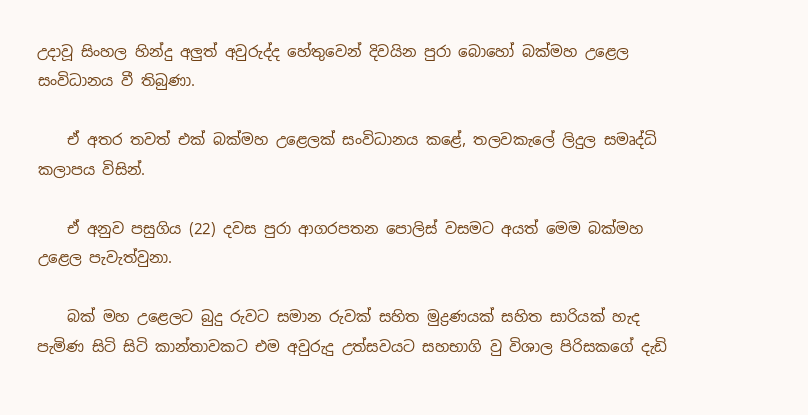උදාවූ සිංහල හින්දු අලුත් අවුරුද්ද හේතුවෙන් දිවයින පුරා බොහෝ බක්මහ උළෙල සංවිධානය වී තිබුණා.

    ඒ අතර තවත් එක් බක්මහ උළෙලක් සංවිධානය කළේ, තලවකැලේ ලිදුල සමෘද්ධි කලාපය විසින්.

    ඒ අනුව පසුගිය (22) දවස පුරා ආගරපතන පොලිස් වසමට අයත් මෙම බක්මහ උළෙල පැවැත්වුනා.

    බක් මහ උළෙලට බුදු රුවට සමාන රුවක් සහිත මුද්‍රණයක් සහිත සාරියක් හැද පැමිණ සිටි සිටි කාන්තාවකට එම අවුරුදු උත්සවයට සහභාගි වු විශාල පිරිසකගේ දැඩි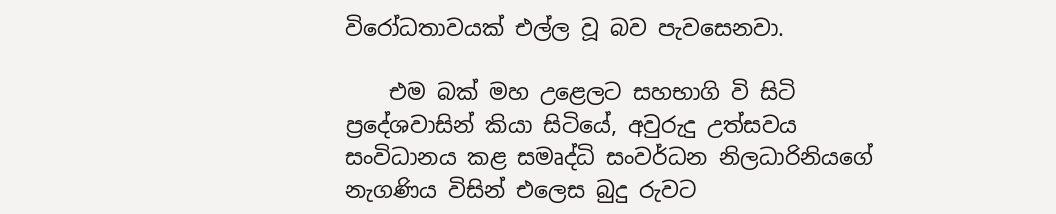විරෝධතාවයක් එල්ල වූ බව පැවසෙනවා.

    එම බක් මහ උළෙලට සහභාගි වි සිටි ප්‍රදේශවාසින් කියා සිටියේ, අවුරුදු උත්සවය සංවිධානය කළ සමෘද්ධි සංවර්ධන නිලධාරිනියගේ නැගණිය විසින් එලෙස බුදු රුවට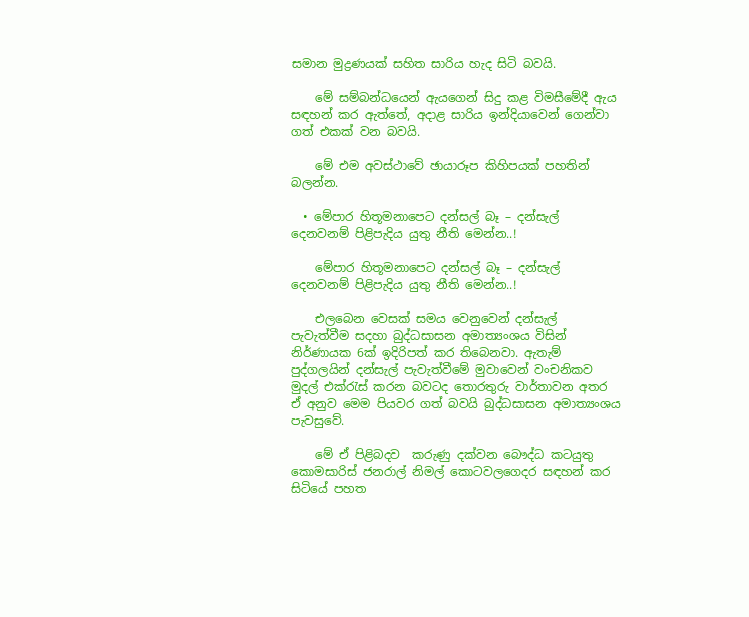සමාන මුද්‍රණයක් සහිත සාරිය හැද සිටි බවයි.

    මේ සම්බන්ධයෙන් ඇයගෙන් සිදු කළ විමසීමේදී ඇය සඳහන් කර ඇත්තේ, අදාළ සාරිය ඉන්දියාවෙන් ගෙන්වා ගත් එකක් වන බවයි.

    මේ එම අවස්ථාවේ ඡායාරූප කිහිපයක් පහතින් බලන්න.

  • මේපාර හිතූමනාපෙට දන්සල් බෑ – දන්සැල් දෙනවනම් පිළිපැදිය යුතු නීති මෙන්න..!

    මේපාර හිතූමනාපෙට දන්සල් බෑ – දන්සැල් දෙනවනම් පිළිපැදිය යුතු නීති මෙන්න..!

    එලබෙන වෙසක් සමය වෙනුවෙන් දන්සැල් පැවැත්වීම සදහා බුද්ධසාසන අමාත්‍යංශය විසින් නිර්ණායක 6ක් ඉදිරිපත් කර තිබෙනවා. ඇතැම් පුද්ගලයින් දන්සැල් පැවැත්වීමේ මුවාවෙන් වංචනිකව මුදල් එක්රැස් කරන බවටද තොරතුරු වාර්තාවන අතර ඒ අනුව මෙම පියවර ගත් බවයි බුද්ධසාසන අමාත්‍යංශය පැවසුවේ.

    මේ ඒ පිළිබදව  කරුණු දක්වන බෞද්ධ කටයුතු කොමසාරිස් ජනරාල් නිමල් කොටවලගෙදර සඳහන් කර සිටියේ පහත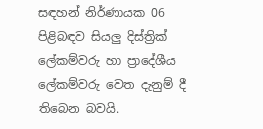සඳහන් නිර්ණායක 06 පිළිබඳව සියලු දිස්ත්‍රික් ලේකම්වරු හා ප්‍රාදේශීය ලේකම්වරු වෙත දැනුම් දී තිබෙන බවයි.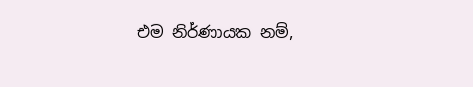එම නිර්ණායක නම්,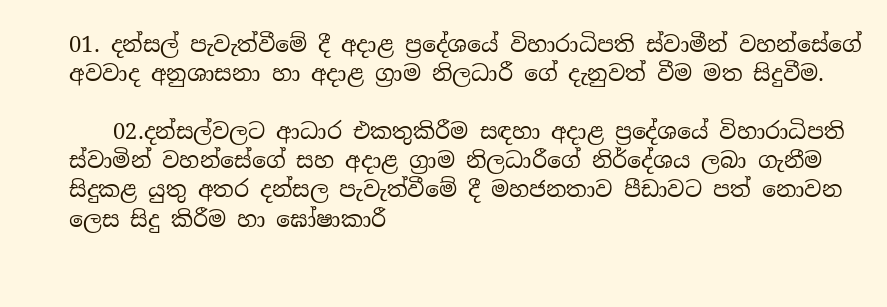01. දන්සල් පැවැත්වීමේ දී අදාළ ප්‍රදේශයේ විහාරාධිපති ස්වාමීන් වහන්සේගේ අවවාද අනුශාසනා හා අදාළ ග්‍රාම නිලධාරී ගේ දැනුවත් වීම මත සිදුවීම.

    02.දන්සල්වලට ආධාර එකතුකිරීම සඳහා අදාළ ප්‍රදේශයේ විහාරාධිපති ස්වාමින් වහන්සේගේ සහ අදාළ ග්‍රාම නිලධාරීගේ නිර්දේශය ලබා ගැනීම සිදුකළ යුතු අතර දන්සල පැවැත්වීමේ දී මහජනතාව පීඩාවට පත් නොවන ලෙස සිදු කිරීම හා ඝෝෂාකාරී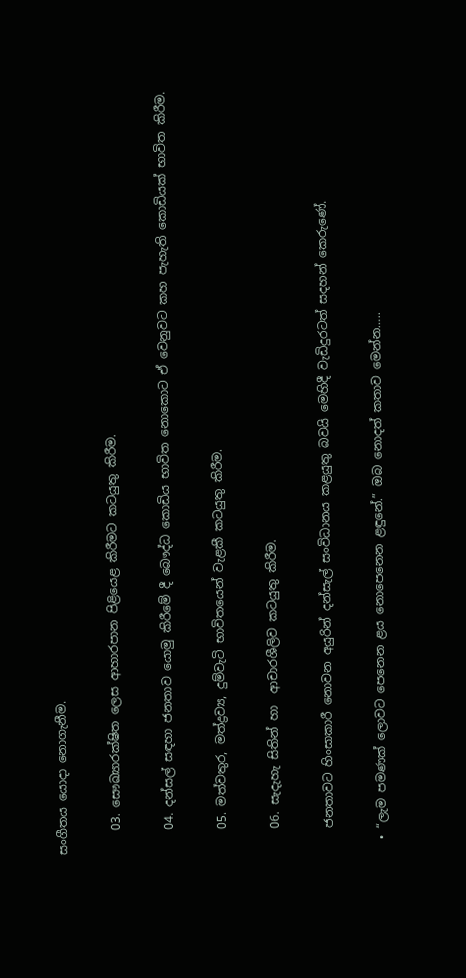සංගීතය යොදා නොගැනීම.

    03. සෞඛ්‍යාරක්ෂිත ලෙස ආහාරපාන පිළියෙළ කිරීමට කටයුතු කිරීම.

    04. දන්සල් සඳහා ජනතාව යොමු කිරීමේ දී බෞද්ධ කොඩිය භාවිත නොකොට ඒ වෙනුවට කහ පැහැති කොඩියක් භාවිත කිරීම.

    05. මත්වතුර, මත්ද්‍රව්‍ය, දුම්වැටි භාවිතයෙන් වැළකී කටයුතු කිරීම.

    06. සැදැහැ සිතින් හා  ආචාරශීලිව කටයුතු කිරීම.

    ජනතාවට හිංසාකාරී නොවන අයුරින් දන්සැල් සංවිධානය කළයුතු බවයි මෙහිදී වැඩිදුරටත් සදහන් කෙරුණේ.

  • “ලැම පමණක් ලොවට පෙනෙන ළය නොපෙනෙන ළඳුනේ.” ඔබ නොදත් කතාව මෙන්න…..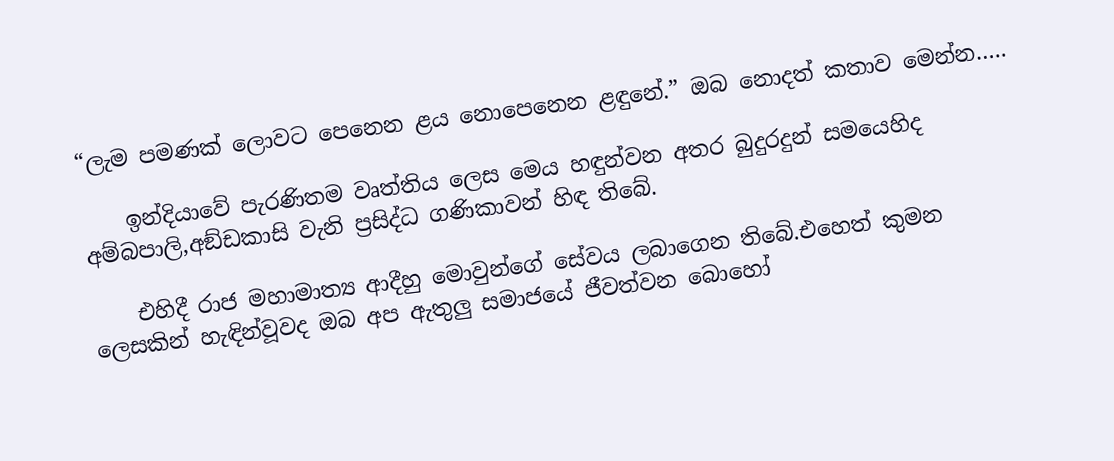“ලැම පමණක් ලොවට පෙනෙන ළය නොපෙනෙන ළඳුනේ.” ඔබ නොදත් කතාව මෙන්න…..

    ඉන්දියාවේ පැරණිතම වෘත්තිය ලෙස මෙය හඳුන්වන අතර බුදුරදුන් සමයෙහිද අම්බපාලි,අඞ්ඩකාසි වැනි ප්‍රසිද්ධ ගණිකාවන් හිඳ තිබේ.

    එහිදී රාජ මහාමාත්‍ය ආදීහු මොවුන්ගේ සේවය ලබාගෙන තිබේ.එහෙත් කුමන ලෙසකින් හැඳින්වූවද ඔබ අප ඇතුලු සමාජයේ ජීවත්වන බොහෝ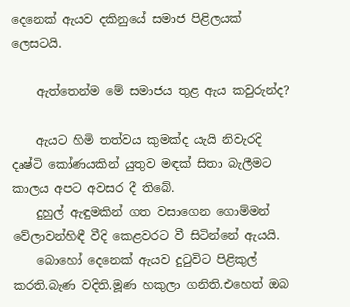දෙනෙක් ඇයව දකිනුයේ සමාජ පිළිලයක් ලෙසටයි.

    ඇත්තෙන්ම මේ සමාජය තුළ ඇය කවුරුන්ද?

    ඇයට හිමි තත්වය කුමක්ද යැයි නිවැරදි දෘෂ්ටි කෝණයකින් යුතුව මඳක් සිතා බැලීමට කාලය අපට අවසර දී තිබේ.
    දුහුල් ඇඳුමකින් ගත වසාගෙන ගොම්මන් වේලාවන්හිඳී වීදි කෙළවරට වී සිටින්නේ ඇයයි.
    බොහෝ දෙනෙක් ඇයව දුටුවිට පිළිකුල් කරති.බැණ වදිති.මූණ හකුලා ගනිති.එහෙත් ඔබ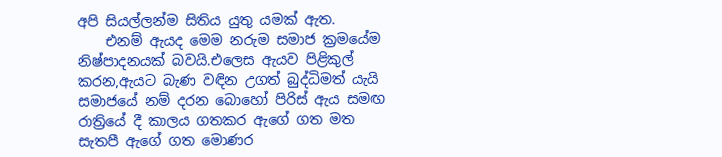අපි සියල්ලන්ම සිතිය යුතු යමක් ඇත.
    එනම් ඇයද මෙම නරුම සමාජ ක්‍රමයේම නිෂ්පාදනයක් බවයි.එලෙස ඇයව පිළිකුල් කරන,ඇයට බැණ වඳින උගත් බුද්ධිමත් යැයි සමාජයේ නම් දරන බොහෝ පිරිස් ඇය සමඟ රාත්‍රියේ දී කාලය ගතකර ඇගේ ගත මත සැතපී ඇගේ ගත මොණර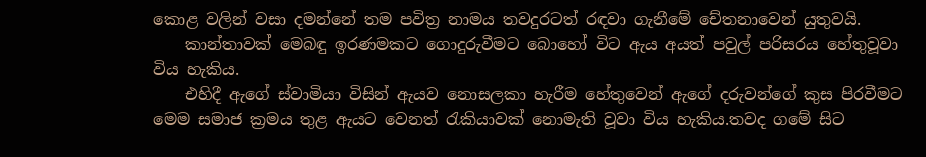කොළ වලින් වසා දමන්නේ තම පවිත්‍ර නාමය තවදුරටත් රඳවා ගැනීමේ චේතනාවෙන් යුතුවයි.
    කාන්තාවක් මෙබඳු ඉරණමකට ගොදුරුවීමට බොහෝ විට ඇය අයත් පවුල් පරිසරය හේතුවූවා විය හැකිය.
    එහිදී ඇගේ ස්වාමියා විසින් ඇයව නොසලකා හැරීම හේතුවෙන් ඇගේ දරුවන්ගේ කුස පිරවීමට මෙම සමාජ ක්‍රමය තුළ ඇයට වෙනත් රැකියාවක් නොමැති වූවා විය හැකිය.තවද ගමේ සිට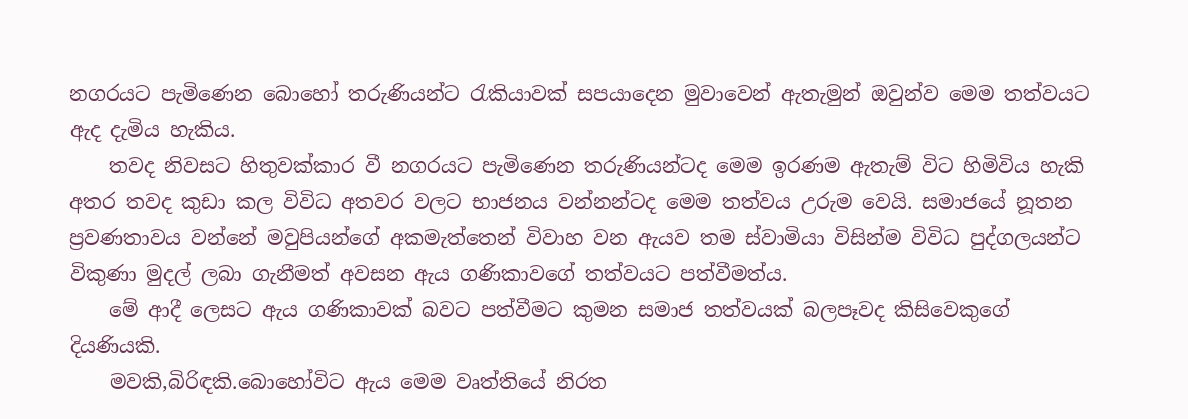නගරයට පැමිණෙන බොහෝ තරුණියන්ට රැකියාවක් සපයාදෙන මුවාවෙන් ඇතැමුන් ඔවුන්ව මෙම තත්වයට ඇද දැමිය හැකිය.
    තවද නිවසට හිතුවක්කාර වී නගරයට පැමිණෙන තරුණියන්ටද මෙම ඉරණම ඇතැම් විට හිමිවිය හැකි අතර තවද කුඩා කල විවිධ අතවර වලට භාජනය වන්නන්ටද මෙම තත්වය උරුම වෙයි. සමාජයේ නූතන ප්‍රවණතාවය වන්නේ මවුපියන්ගේ අකමැත්තෙන් විවාහ වන ඇයව තම ස්වාමියා විසින්ම විවිධ පුද්ගලයන්ට විකුණා මුදල් ලබා ගැනීමත් අවසන ඇය ගණිකාවගේ තත්වයට පත්වීමත්ය.
    මේ ආදී ලෙසට ඇය ගණිකාවක් බවට පත්වීමට කුමන සමාජ තත්වයක් බලපෑවද කිසිවෙකුගේ දියණියකි.
    මවකි,බිරිඳකි.බොහෝවිට ඇය මෙම වෘත්තියේ නිරත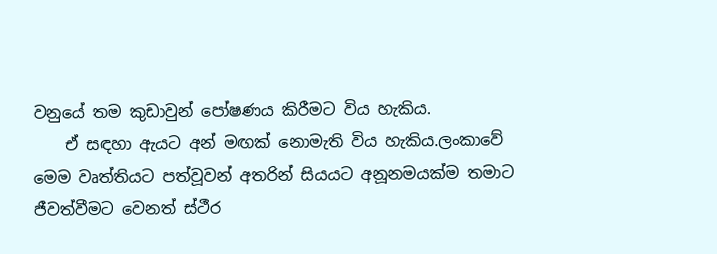වනුයේ තම කුඩාවුන් පෝෂණය කිරීමට විය හැකිය.
    ඒ සඳහා ඇයට අන් මඟක් නොමැති විය හැකිය.ලංකාවේ මෙම වෘත්තියට පත්වූවන් අතරින් සියයට අනූනමයක්ම තමාට ජීවත්වීමට වෙනත් ස්ථීර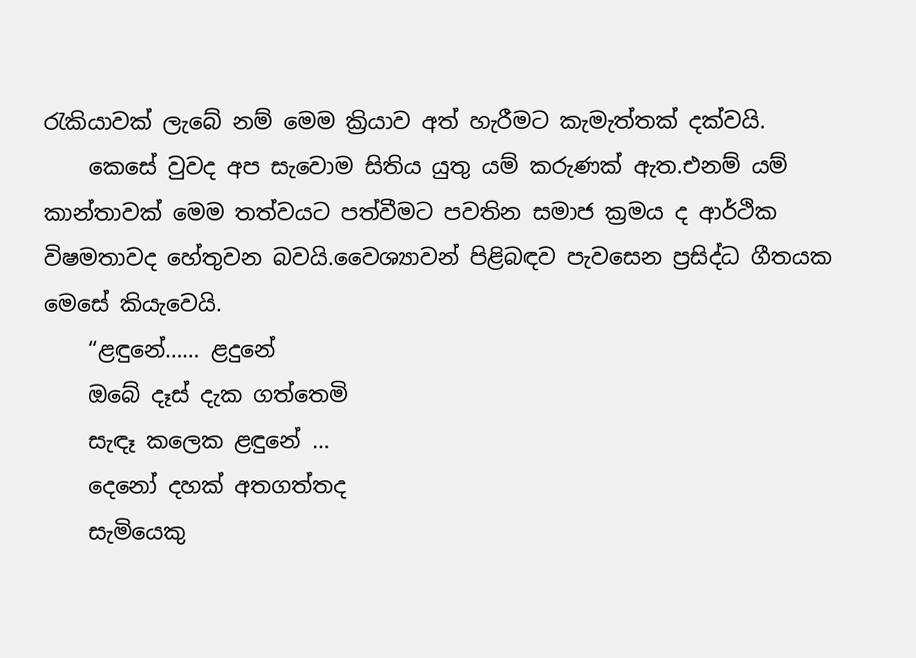රැකියාවක් ලැබේ නම් මෙම ක්‍රියාව අත් හැරීමට කැමැත්තක් දක්වයි.
    කෙසේ වුවද අප සැවොම සිතිය යුතු යම් කරුණක් ඇත.එනම් යම් කාන්තාවක් මෙම තත්වයට පත්වීමට පවතින සමාජ ක්‍රමය ද ආර්ථික විෂමතාවද හේතුවන බවයි.වෛශ්‍යාවන් පිළිබඳව පැවසෙන ප්‍රසිද්ධ ගීතයක මෙසේ කියැවෙයි.
    “ළඳුනේ…… ළදුනේ
    ඔබේ දෑස් දැක ගත්තෙමි
    සැඳෑ කලෙක ළඳුනේ …
    දෙනෝ දහක් අතගත්තද
    සැමියෙකු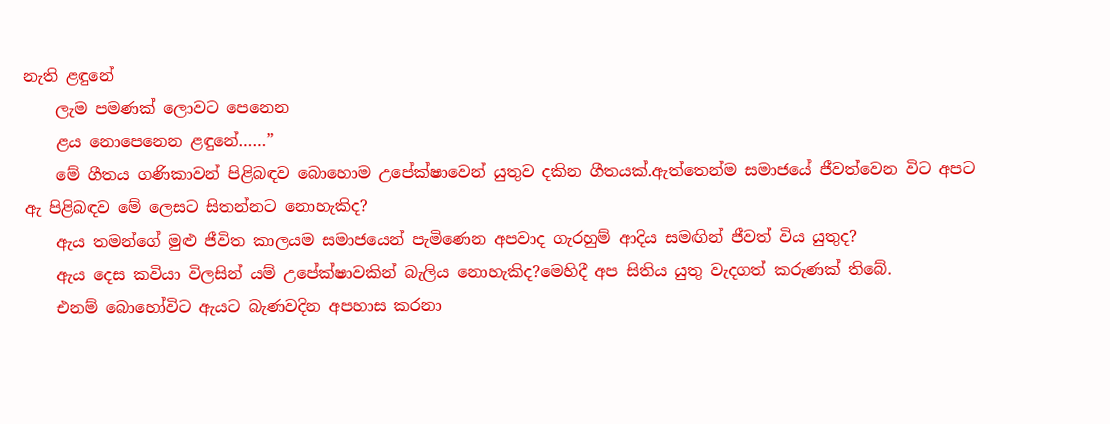නැති ළඳුනේ
    ලැම පමණක් ලොවට පෙනෙන
    ළය නොපෙනෙන ළඳුනේ……”
    මේ ගීතය ගණිකාවන් පිළිබඳව බොහොම උපේක්ෂාවෙන් යුතුව දකින ගීතයක්.ඇත්තෙන්ම සමාජයේ ජීවත්වෙන විට අපට ඇ පිළිබඳව මේ ලෙසට සිතන්නට නොහැකිද?
    ඇය තමන්ගේ මුළු ජීවිත කාලයම සමාජයෙන් පැමිණෙන අපවාද ගැරහුම් ආදිය සමඟින් ජීවත් විය යුතුද?
    ඇය දෙස කවියා විලසින් යම් උපේක්ෂාවකින් බැලිය නොහැකිද?මෙහිදී අප සිතිය යුතු වැදගත් කරුණක් තිබේ.
    එනම් බොහෝවිට ඇයට බැණවදින අපහාස කරනා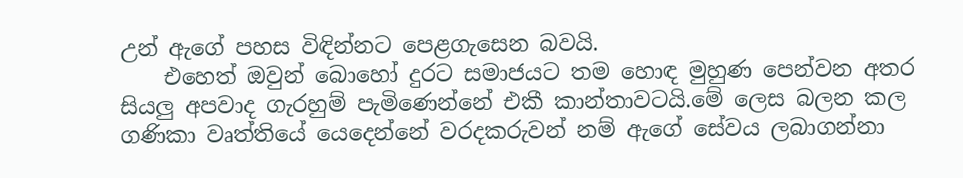උන් ඇගේ පහස විඳින්නට පෙළගැසෙන බවයි.
    එහෙත් ඔවුන් බොහෝ දුරට සමාජයට තම හොඳ මුහුණ පෙන්වන අතර සියලු අපවාද ගැරහුම් පැමිණෙන්නේ එකී කාන්තාවටයි.මේ ලෙස බලන කල ගණිකා වෘත්තියේ යෙදෙන්නේ වරදකරුවන් නම් ඇගේ සේවය ලබාගන්නා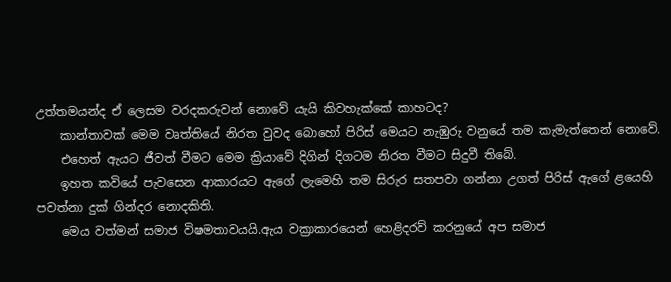උත්තමයන්ද ඒ ලෙසම වරදකරුවන් නොවේ යැයි කිවහැක්කේ කාහටද?
    කාන්තාවක් මෙම වෘත්තියේ නිරත වුවද බොහෝ පිරිස් මෙයට නැඹුරු වනුයේ තම කැමැත්තෙන් නොවේ.
    එහෙත් ඇයට ජීවත් වීමට මෙම ක්‍රියාවේ දිගින් දිගටම නිරත වීමට සිදුවී තිබේ.
    ඉහත කවියේ පැවසෙන ආකාරයට ඇගේ ලැමෙහි තම සිරුර සතපවා ගන්නා උගත් පිරිස් ඇගේ ළයෙහි පවත්නා දුක් ගින්දර නොදකිති.
    මෙය වත්මන් සමාජ විෂමතාවයයි.ඇය වක්‍රාකාරයෙන් හෙළිදරව් කරනුයේ අප සමාජ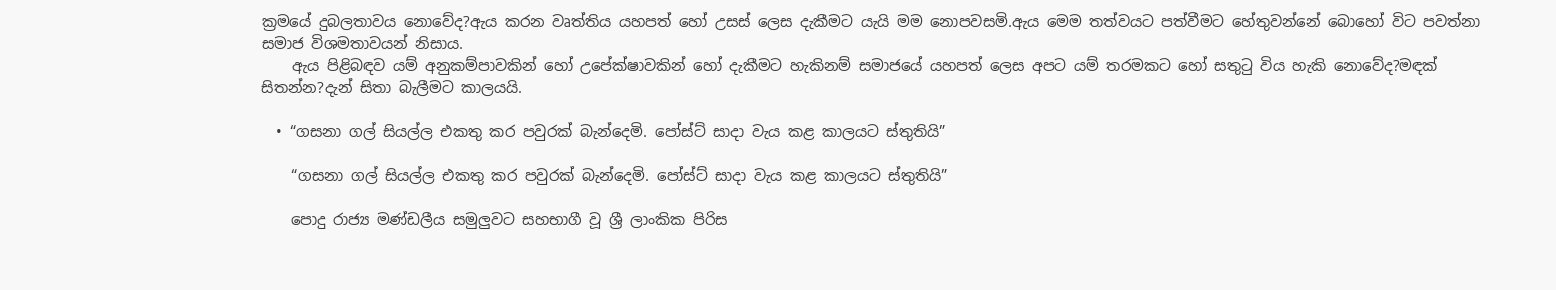ක්‍රමයේ දුබලතාවය නොවේද?ඇය කරන වෘත්තිය යහපත් හෝ උසස් ලෙස දැකීමට යැයි මම නොපවසමි.ඇය මෙම තත්වයට පත්වීමට හේතුවන්නේ බොහෝ විට පවත්නා සමාජ විශමතාවයන් නිසාය.
    ඇය පිළිබඳව යම් අනුකම්පාවකින් හෝ උපේක්ෂාවකින් හෝ දැකීමට හැකිනම් සමාජයේ යහපත් ලෙස අපට යම් තරමකට හෝ සතුටු විය හැකි නොවේද?මඳක් සිතන්න?දැන් සිතා බැලීමට කාලයයි.

  • “ගසනා ගල් සියල්ල එකතු කර පවුරක් බැන්දෙමි. පෝස්ට් සාදා වැය කළ කාලයට ස්තුතියි”

    “ගසනා ගල් සියල්ල එකතු කර පවුරක් බැන්දෙමි. පෝස්ට් සාදා වැය කළ කාලයට ස්තුතියි”

    පොදු රාජ්‍ය මණ්ඩලීය සමුලුවට සහභාගී වූ ශ්‍රී ලාංකික පිරිස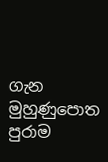ගැන මුහුණුපොත පුරාම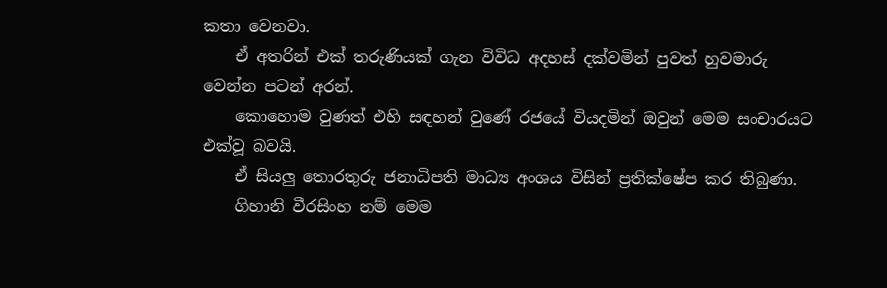කතා වෙනවා.
    ඒ අතරින් එක් තරුණියක් ගැන විවිධ අදහස් දක්වමින් පුවත් හුවමාරු වෙන්න පටන් අරන්.
    කොහොම වුණත් එහි සඳහන් වුණේ රජයේ වියදමින් ඔවුන් මෙම සංචාරයට එක්වූ බවයි.
    ඒ සියලු තොරතුරු ජනාධිපති මාධ්‍ය අංශය විසින් ප්‍රතික්ෂේප කර තිබුණා.
    ගිහානි වීරසිංහ නම් මෙම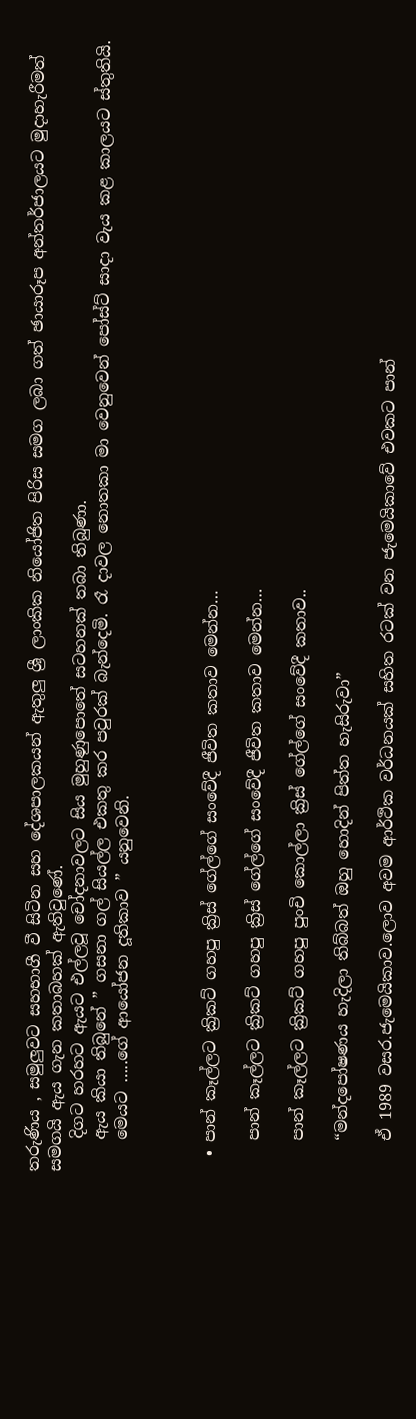තරුණිය , සමුලුවට සහභාගී වී සිටින සහ දේශපාලකයන් ඇතුලු ශ්‍රී ලාංකික නියෝජිත පිරිස සමග ලබා ගත් ඡායාරූප අන්තර්ජාලයට මුදාහැරීමත් සමගයි ඇය ගැන කතාබහක් ඇතිවුණේ.
    දිගට හරහට ඇයට එල්ලවූ චෝදනාවලට සිය මුහුණුපොතේ සටහනක් තබා තිබුණා.
    ඇය කියා තිබුනේ ” ගසනා ගල් සියල්ල එකතු කර පවුරක් බැන්දෙමි. රෑ දාවල නොතකා මා වෙනුවෙන් පෝස්ට් සාදා වැය කළ කාලයට ස්තුතියි.
    මෙයට …..ගේ ආයෝජන දූතිකාව ” යනුවෙනි.



  • පාන් කෑල්ලට ක්‍රිකට් ගහපු ක්‍රිස් ගේල්ගේ සංවේදී ජීවිත කතාව මෙන්න…

    පාන් කෑල්ලට ක්‍රිකට් ගහපු ක්‍රිස් ගේල්ගේ සංවේදී ජීවිත කතාව මෙන්න…

    පාන් කෑල්ලට ක්‍රිකට් ගහපු පුංචි කොල්ලා ක්‍රිස් ගේල්ගේ සංවේදී කතාව..

    “මන්දපෝෂණය හැදිලා තිබ්බත් ඔහු හොදින් පිත්ත හැසිරුවා”

    ඒ 1989 වසර.ජැමෙයිකාව.ලොව අවම ආර්ථික වර්ධනයක් සහිත රටක් වන ජැමෙයිකාවේ එවකට පාන්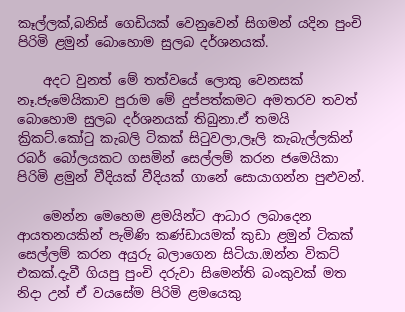කෑල්ලක්,බනිස් ගෙඩියක් වෙනුවෙන් සිගමන් යදින පුංචි පිරිමි ළමුන් බොහොම සුලබ දර්ශනයක්.

    අදට වුනත් මේ තත්වයේ ලොකු වෙනසක් නෑ.ජැමෙයිකාව පුරාම මේ දුප්පත්කමට අමතරව තවත් බොහොම සුලබ දර්ශනයක් තිබුනා.ඒ තමයි ක්‍රිකට්.කෝටු කැබලි ටිකක් සිටුවලා,ලෑලි කැබැල්ලකින් රබර් බෝලයකට ගසමින් සෙල්ලම් කරන ජමෙයිකා පිරිමි ළමුන් වීදියක් වීදියක් ගානේ සොයාගන්න පුළුවන්.

    මෙන්න මෙහෙම ළමයින්ට ආධාර ලබාදෙන ආයතනයකින් පැමිණි කණ්ඩායමක් කුඩා ළමුන් ටිකක් සෙල්ලම් කරන අයුරු බලාගෙන සිටියා.ඔන්න විකට් එකක්.දැවී ගියපු පුංචි දරුවා සිමෙන්ති බංකුවක් මත නිදා උන් ඒ වයසේම පිරිමි ළමයෙකු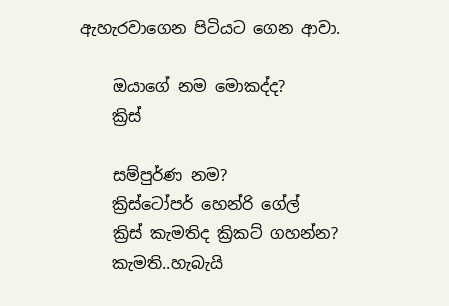ඇහැරවාගෙන පිටියට ගෙන ආවා.

    ඔයාගේ නම මොකද්ද?
    ක්‍රිස්

    සම්පුර්ණ නම?
    ක්‍රිස්ටෝපර් හෙන්රි ගේල්
    ක්‍රිස් කැමතිද ක්‍රිකට් ගහන්න?
    කැමති..හැබැයි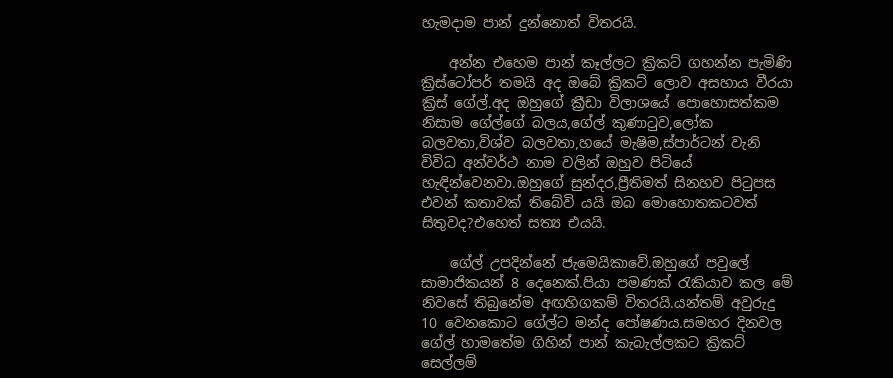හැමදාම පාන් දුන්නොත් විතරයි.

    අන්න එහෙම පාන් කෑල්ලට ක්‍රිකට් ගහන්න පැමිණි ක්‍රිස්ටෝපර් තමයි අද ඔබේ ක්‍රිකට් ලොව අසහාය වීරයා ක්‍රිස් ගේල්.අද ඔහුගේ ක්‍රීඩා විලාශයේ පොහොසත්කම නිසාම ගේල්ගේ බලය,ගේල් කුණාටුව,ලෝක බලවතා,විශ්ව බලවතා,හයේ මැෂිම,ස්පාර්ටන් වැනි විවිධ අන්වර්ථ නාම වලින් ඔහුව පිටියේ හැඳින්වෙනවා.ඔහුගේ සුන්දර,ප්‍රීතිමත් සිනහව පිටුපස එවන් කතාවක් තිබේවි යයි ඔබ මොහොතකටවත් සිතුවද?එහෙත් සත්‍ය එයයි.

    ගේල් උපදින්නේ ජැමෙයිකාවේ.ඔහුගේ පවුලේ සාමාජිකයන් 8 දෙනෙක්.පියා පමණක් රැකියාව කල මේ නිවසේ තිබුනේම අඟහිගකම් විතරයි.යන්තම් අවුරුදු 10 වෙනකොට ගේල්ට මන්ද පෝෂණය.සමහර දිනවල ගේල් හාමතේම ගිහින් පාන් කැබැල්ලකට ක්‍රිකට් සෙල්ලම්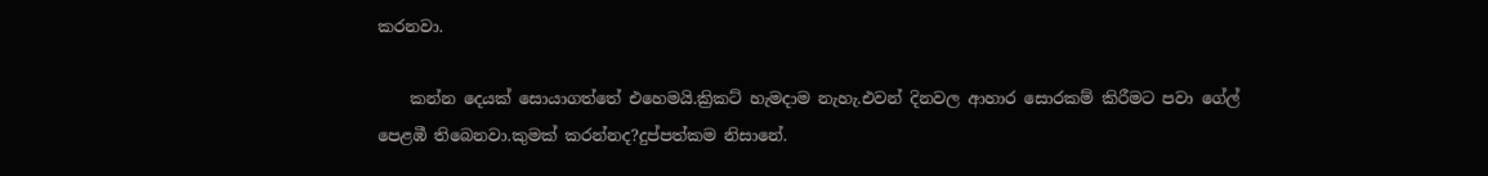කරනවා.

    කන්න දෙයක් සොයාගත්තේ එහෙමයි.ක්‍රිකට් හැමදාම නැහැ.එවන් දිනවල ආහාර සොරකම් කිරීමට පවා ගේල් පෙළඹී තිබෙනවා.කුමක් කරන්නද?දුප්පත්කම නිසානේ.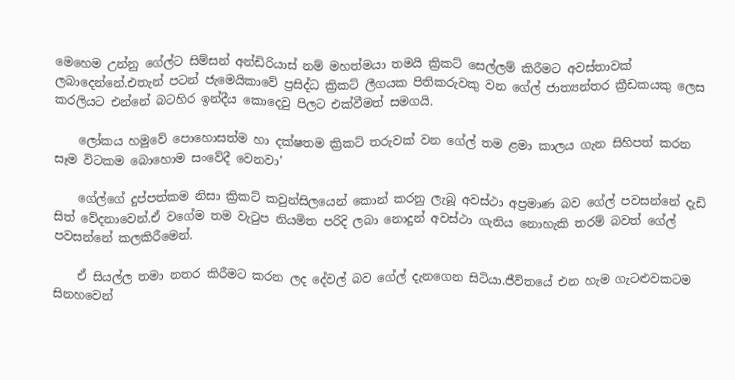මෙහෙම උන්නු ගේල්ට සිම්සන් අන්ඩිරියාස් නම් මහත්මයා තමයි ක්‍රිකට් සෙල්ලම් කිරීමට අවස්තාවක් ලබාදෙන්නේ.එතැන් පටන් ජැමෙයිකාවේ ප්‍රසිද්ධ ක්‍රිකට් ලීගයක පිතිකරුවකු වන ගේල් ජාත්‍යන්තර ක්‍රීඩකයකු ලෙස කරලියට එන්නේ බටහිර ඉන්දීය කොදෙවු පිලට එක්වීමත් සමගයි.

    ලෝකය හමුවේ පොහොසත්ම හා දක්ෂතම ක්‍රිකට් තරුවක් වන ගේල් තම ළමා කාලය ගැන සිහිපත් කරන සෑම විටකම බොහොම සංවේදී වෙනවා’

    ගේල්ගේ දුප්පත්කම නිසා ක්‍රිකට් කවුන්සිලයෙන් කොන් කරනු ලැබූ අවස්ථා අප්‍රමාණ බව ගේල් පවසන්නේ දැඩි සිත් වේදනාවෙන්.ඒ වගේම තම වැටුප නියමිත පරිදි ලබා නොදුන් අවස්ථා ගැනිය නොහැකි තරම් බවත් ගේල් පවසන්නේ කලකිරීමෙන්.

    ඒ සියල්ල තමා නතර කිරීමට කරන ලද දේවල් බව ගේල් දැනගෙන සිටියා.ජීවිතයේ එන හැම ගැටළුවකටම සිනහවෙන්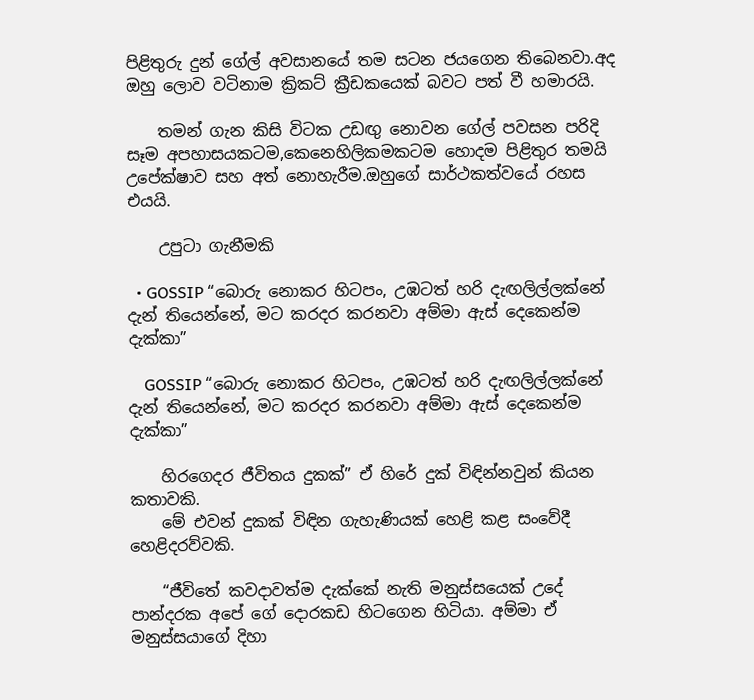පිළිතුරු දුන් ගේල් අවසානයේ තම සටන ජයගෙන තිබෙනවා.අද ඔහු ලොව වටිනාම ක්‍රිකට් ක්‍රීඩකයෙක් බවට පත් වී හමාරයි.

    තමන් ගැන කිසි විටක උඩඟු නොවන ගේල් පවසන පරිදි සෑම අපහාසයකටම,කෙනෙහිලිකමකටම හොදම පිළිතුර තමයි උපේක්ෂාව සහ අත් නොහැරීම.ඔහුගේ සාර්ථකත්වයේ රහස එයයි.

    උපුටා ගැනීමකි

  • GOSSIP “බොරු නොකර හිටපං, උඹටත් හරි දැඟලිල්ලක්නේ දැන් තියෙන්නේ, මට කරදර කරනවා අම්මා ඇස් දෙකෙන්ම දැක්කා”

    GOSSIP “බොරු නොකර හිටපං, උඹටත් හරි දැඟලිල්ලක්නේ දැන් තියෙන්නේ, මට කරදර කරනවා අම්මා ඇස් දෙකෙන්ම දැක්කා”

    හිරගෙදර ජීවිතය දුකක්” ඒ හිරේ දුක් විඳින්නවුන් කියන කතාවකි.
    මේ එවන් දුකක් විඳින ගැහැණියක් හෙළි කළ සංවේදී හෙළිදරව්වකි.

    “ජීවිතේ කවදාවත්ම දැක්කේ නැති මනුස්සයෙක් උදේ පාන්දරක අපේ ගේ දොරකඩ හිටගෙන හිටියා. අම්මා ඒ මනුස්සයාගේ දිහා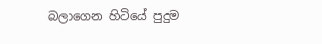බලාගෙන හිටියේ පුදුම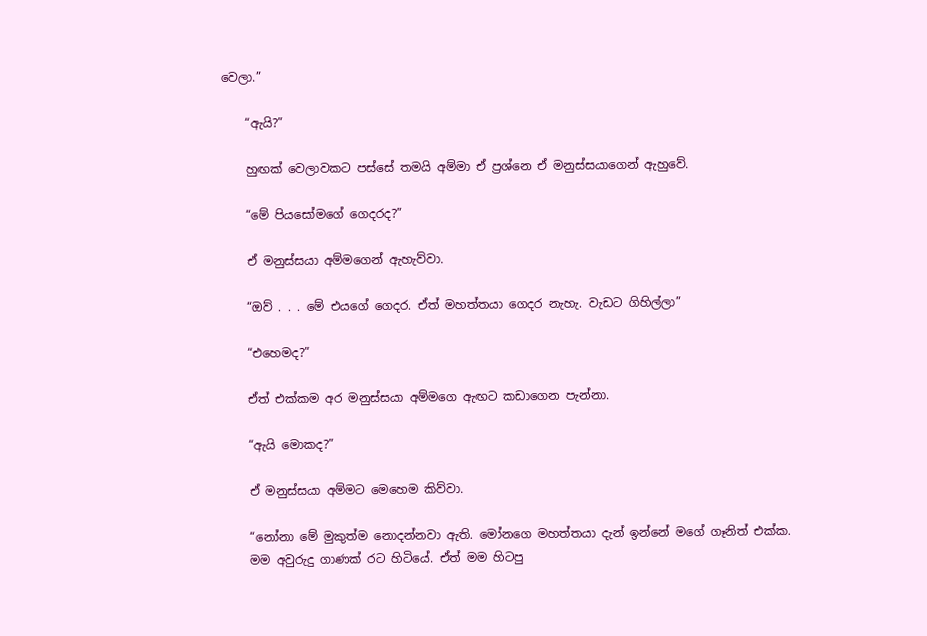වෙලා.”

    “ඇයි?”

    හුඟක් වෙලාවකට පස්සේ තමයි අම්මා ඒ ප්‍රශ්නෙ ඒ මනුස්සයාගෙන් ඇහුවේ.

    “මේ පියසෝමගේ ගෙදරද?”

    ඒ මනුස්සයා අම්මගෙන් ඇහැව්වා.

    “ඔව් . . . මේ එයගේ ගෙදර. ඒත් මහත්තයා ගෙදර නැහැ. වැඩට ගිහිල්ලා”

    “එහෙමද?”

    ඒත් එක්කම අර මනුස්සයා අම්මගෙ ඇඟට කඩාගෙන පැන්නා.

    “ඇයි මොකද?”

    ඒ මනුස්සයා අම්මට මෙහෙම කිව්වා.

    “නෝනා මේ මුකුත්ම නොදන්නවා ඇති. මෝනගෙ මහත්තයා දැන් ඉන්නේ මගේ ගෑනිත් එක්ක.
    මම අවුරුදු ගාණක් රට හිටියේ. ඒත් මම හිටපු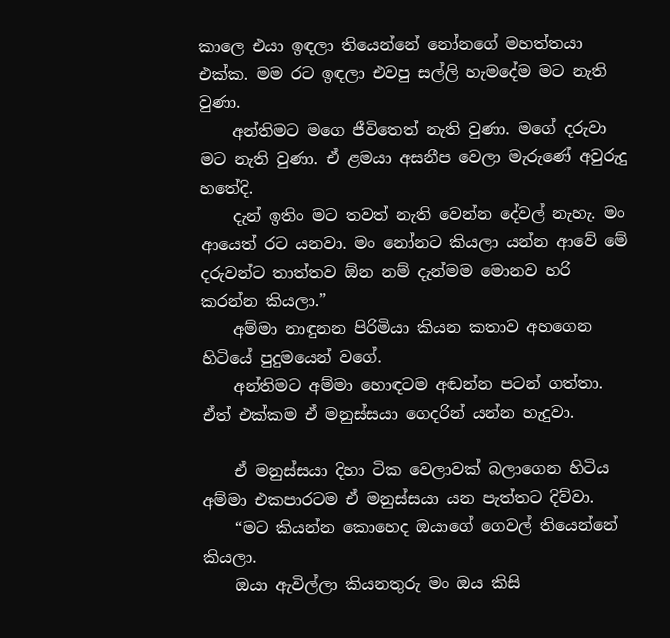කාලෙ එයා ඉඳලා තියෙන්නේ නෝන‍ගේ මහත්තයා එක්ක. මම රට ඉඳලා එවපු සල්ලි හැමදේම මට නැති වුණා.
    අන්තිමට මගෙ ජීවිතෙත් නැති වුණා. මගේ දරුවා මට නැති වුණා. ඒ ළමයා අසනීප වෙලා මැරුණේ අවුරුදු හතේදි.
    දැන් ඉතිං මට තවත් නැති වෙන්න දේවල් නැහැ. මං ආයෙත් රට යනවා. මං නෝනට කියලා යන්න ආවේ මේ දරුවන්ට තාත්තව ඕන නම් දැන්මම මොනව හරි කරන්න කියලා.”
    අම්මා නාඳුනන පිරිමියා කියන කතාව අහගෙන හිටියේ පුදුමයෙන් වගේ.
    අන්තිමට අම්මා හොඳටම අඬන්න පටන් ගත්තා. ඒත් එක්කම ඒ මනුස්සයා ගෙදරින් යන්න හැදුවා.

    ඒ මනුස්සයා දිහා ටික වෙලාවක් බලාගෙන හිටිය අම්මා එකපාරටම ඒ මනුස්සයා යන පැත්තට දිව්වා.
    “මට කියන්න කොහෙද ඔයාගේ ගෙවල් තියෙන්නේ කියලා.
    ඔයා ඇවිල්ලා කියනතුරු මං ඔය කිසි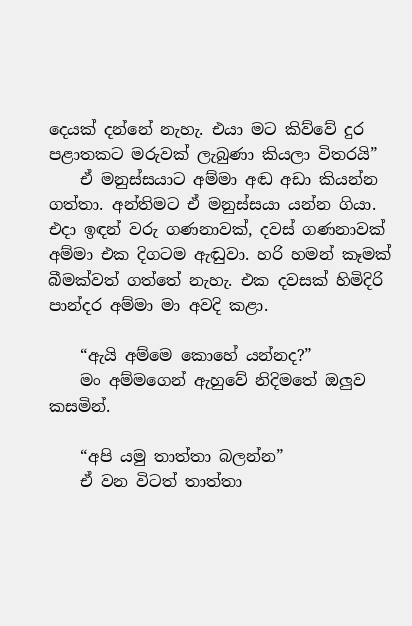දෙයක් දන්නේ නැහැ. එයා මට කිව්වේ දුර පළාතකට මරුවක් ලැබුණා කියලා විතරයි”
    ඒ මනුස්සයාට අම්මා අඬ අඩා කියන්න ගත්තා. අන්තිමට ඒ මනුස්සයා යන්න ගියා. එදා ඉඳන් වරු ගණනාවක්, දවස් ගණනාවක් අම්මා එක දිගටම ඇඬුවා. හරි හමන් කෑමක් බීමක්වත් ගත්තේ නැහැ. එක දවසක් හිමිදිරි පාන්දර අම්මා මා අවදි කළා.

    “ඇයි අම්මෙ කොහේ යන්නද?”
    මං අම්මගෙන් ඇහුවේ නිදිමතේ ඔලුව කසමින්.

    “අපි යමු තාත්තා බලන්න”
    ඒ වන විටත් තාත්තා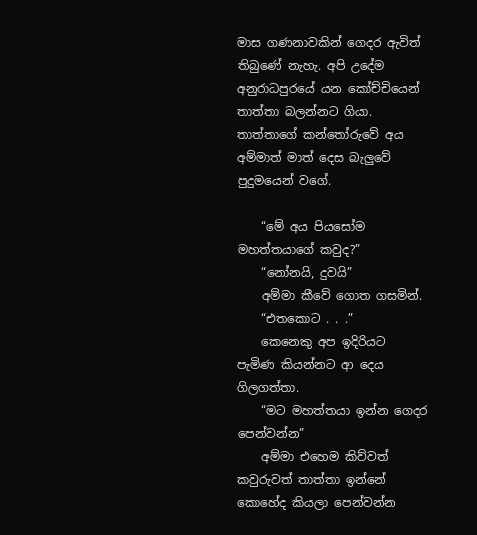මාස ගණනාවකින් ගෙදර ඇවිත් තිබුණේ නැහැ. අපි උදේම අනුරාධපුරයේ යන කෝච්චියෙන් තාත්තා බලන්නට ගියා. තාත්තාගේ කන්තෝරුවේ අය අම්මාත් මාත් දෙස බැලුවේ පුදුමයෙන් වගේ.

    “මේ අය පියසෝම මහත්තයාගේ කවුද?”
    “නෝනයි, දුවයි”
    අම්මා කීවේ ගොත ගසමින්.
    “එතකොට . . .”
    කෙනෙකු අප ඉදිරියට පැමිණ කියන්නට ආ දෙය ගිලගත්තා.
    “මට මහත්තයා ඉන්න ගෙදර පෙන්වන්න”
    අම්මා එහෙම කිව්වත් කවුරුවත් තාත්තා ඉන්නේ කොහේද කියලා පෙන්වන්න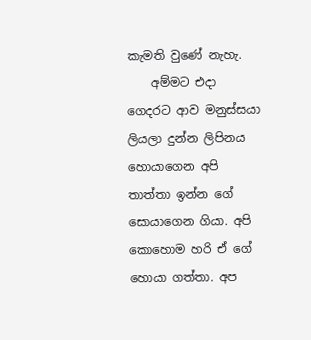කැමති වුණේ නැහැ.
    අම්මට එදා ගෙදරට ආව මනුස්සයා ලියලා දුන්න ලිපිනය හොයාගෙන අපි තාත්තා ඉන්න ගේ සොයාගෙන ගියා. අපි කොහොම හරි ඒ ගේ හොයා ගත්තා. අප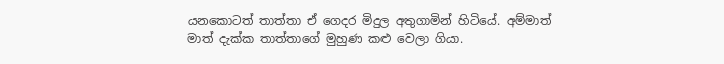යනකොටත් තාත්තා ඒ ගෙදර මිදුල අතුගාමින් හිටියේ. අම්මාත් මාත් දැක්ක තාත්තාගේ මුහුණ කළු වෙලා ගියා.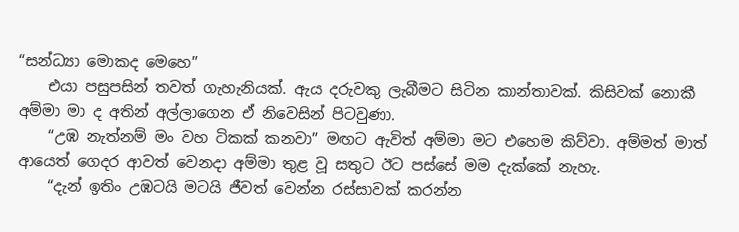“සන්ධ්‍යා මොකද මෙහෙ”
    එයා පසුපසින් තවත් ගැහැනියක්. ඇය දරුවකු ලැබීමට සිටින කාන්තාවක්. කිසිවක් නොකී අම්මා මා ද අතින් අල්ලාගෙන ඒ නිවෙසින් පිටවුණා.
    “උඹ නැත්නම් මං වහ ටිකක් කනවා” මඟට ඇවිත් අම්මා මට එහෙම කිව්වා. අම්මත් මාත් ආයෙත් ගෙදර ආවත් වෙනදා අම්මා තුළ වූ සතුට ඊට පස්සේ මම දැක්කේ නැහැ.
    “දැන් ඉතිං උඹටයි මටයි ජීවත් වෙන්න රස්සාවක් කරන්න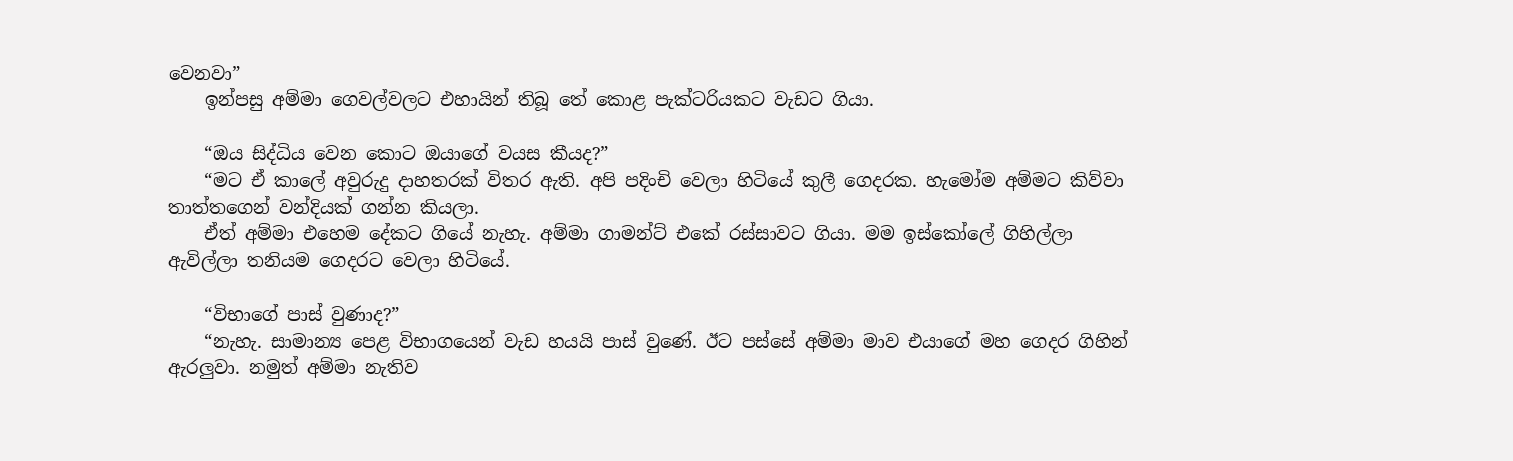වෙනවා”
    ඉන්පසු අම්මා ගෙවල්වලට එහායින් තිබූ තේ කොළ පැක්ටරියකට වැඩට ගියා.

    “ඔය සිද්ධිය වෙන කොට ඔයාගේ වයස කීයද?”
    “මට ඒ කාලේ අවුරුදු දාහතරක් විතර ඇති. අපි පදිංචි වෙලා හිටියේ කුලී ගෙදරක. හැමෝම අම්මට කිව්වා තාත්තගෙන් වන්දියක් ගන්න කියලා.
    ඒත් අම්මා එහෙම දේකට ගියේ නැහැ. අම්මා ගාමන්ට් එකේ රස්සාවට ගියා. මම ඉස්කෝලේ ගිහිල්ලා ඇවිල්ලා තනියම ගෙදරට වෙලා හිටියේ.

    “විභාගේ පාස් වුණාද?”
    “නැහැ. සාමාන්‍ය පෙළ විභාගයෙන් වැඩ හයයි පාස් වුණේ. ඊට පස්සේ අම්මා මාව එයාගේ මහ ගෙදර ගිහින් ඇරලුවා. නමුත් අම්මා නැතිව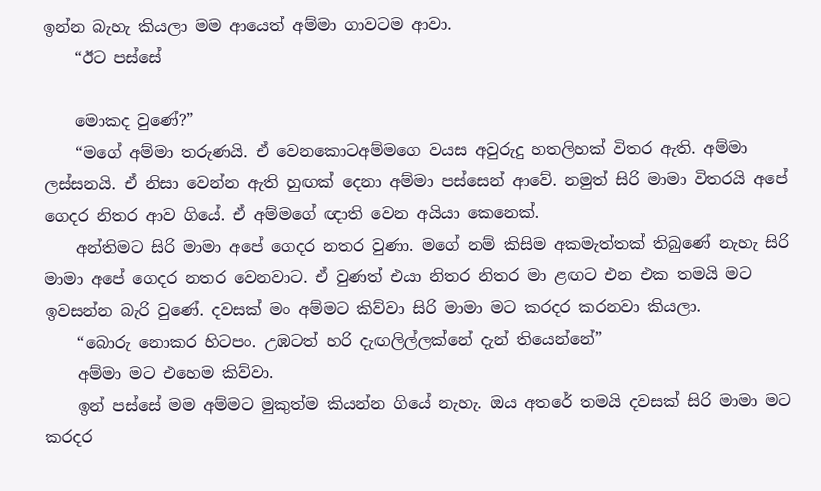ඉන්න බැහැ කියලා මම ආයෙත් අම්මා ගාවටම ආවා.
    “ඊට පස්සේ

    මොකද වුණේ?”
    “මගේ අම්මා තරුණයි. ඒ වෙනකොටඅම්මගෙ වයස අවුරුදු හතලිහක් විතර ඇති. අම්මා ලස්සනයි. ඒ නිසා වෙන්න ඇති හුඟක් දෙනා අම්මා පස්සෙන් ආවේ. නමුත් සිරි මාමා විතරයි අපේ ගෙදර නිතර ආව ගියේ. ඒ අම්මගේ ඥාති වෙන අයියා කෙනෙක්.
    අන්තිමට සිරි මාමා අපේ ගෙදර නතර වුණා. මගේ නම් කිසිම අකමැත්තක් තිබුණේ නැහැ සිරි මාමා අපේ ගෙදර නතර වෙනවාට. ඒ වුණත් එයා නිතර නිතර මා ළඟට එන එක තමයි මට ඉවසන්න බැරි වුණේ. දවසක් මං අම්මට කිව්වා සිරි මාමා මට කරදර කරනවා කියලා.
    “බොරු නොකර හිටපං. උඹටත් හරි දැඟලිල්ලක්නේ දැන් තියෙන්නේ”
    අම්මා මට එහෙම කිව්වා.
    ඉන් පස්සේ මම අම්මට මුකුත්ම කියන්න ගියේ නැහැ. ඔය අතරේ තමයි දවසක් සිරි මාමා මට කරදර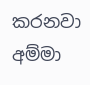කරනවා අම්මා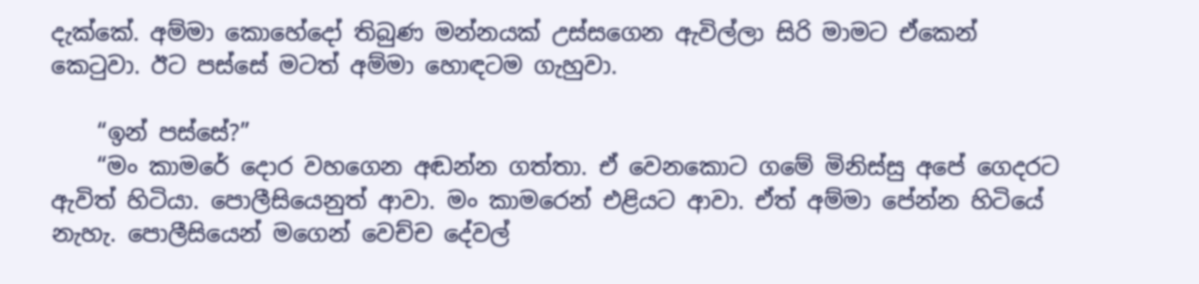දැක්කේ. අම්මා කොහේදෝ තිබුණ මන්නයක් උස්සගෙන ඇවිල්ලා සිරි මාමට ඒකෙන් කෙටුවා. ඊට පස්සේ මටත් අම්මා හොඳටම ගැහුවා.

    “ඉන් පස්සේ?”
    “මං කාමරේ දොර වහගෙන අඬන්න ගත්තා. ඒ වෙනකොට ගමේ මිනිස්සු අපේ ගෙදරට ඇවිත් හිටියා. පොලීසියෙනුත් ආවා. මං කාමරෙන් එළියට ආවා. ඒත් අම්මා පේන්න හිටියේ නැහැ. පොලීසියෙන් මගෙන් වෙච්ච දේවල්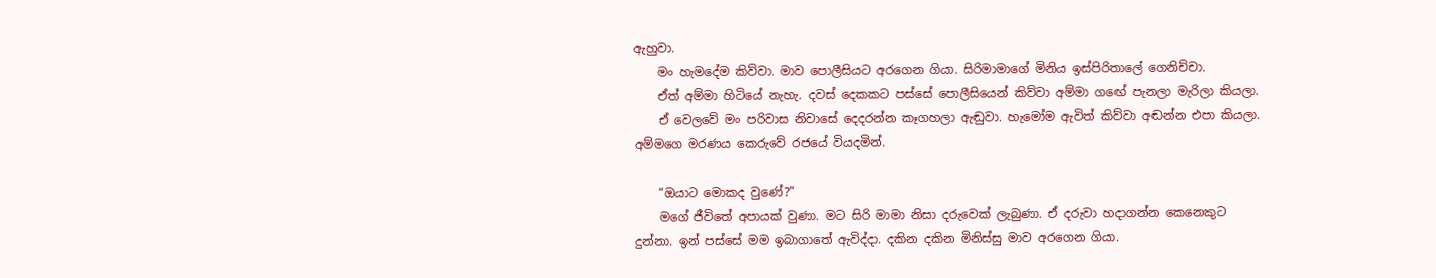ඇහුවා.
    මං හැමදේම කිව්වා. මාව පොලීසියට අරගෙන ගියා. සිරිමාමාගේ මිනිය ඉස්පිරිතාලේ ගෙනිච්චා.
    ඒත් අම්මා හිටියේ නැහැ. දවස් දෙකකට පස්සේ පොලීසියෙන් කිව්වා අම්මා ගඟේ පැනලා මැරිලා කියලා.
    ඒ වෙලවේ මං පරිවාස නිවාසේ දෙදරන්න කෑගහලා ඇඬුවා. හැමෝම ඇවිත් කිව්වා අඬන්න එපා කියලා. අම්මගෙ මරණය කෙරුවේ රජයේ වියදමින්.

    “ඔයාට මොකද වුණේ?”
    මගේ ජීවිතේ අපායක් වුණා. මට සිරි මාමා නිසා දරුවෙක් ලැබුණා. ඒ දරුවා හදාගන්න කෙනෙකුට දුන්නා. ඉන් පස්සේ මම ඉබාගාතේ ඇවිද්දා. දකින දකින මිනිස්සු මාව අරගෙන ගියා.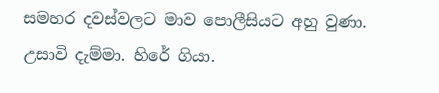සමහර දවස්වලට මාව පොලීසියට අහු වුණා. උසාවි දැම්මා. හිරේ ගියා.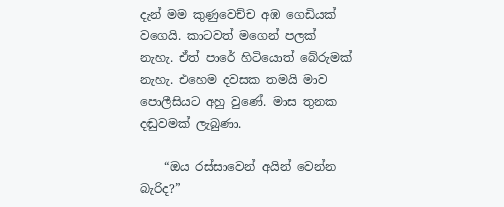දැන් මම කුණුවෙච්ච අඹ ගෙඩියක් වගෙයි. කාටවත් මගෙන් පලක් නැහැ. ඒත් පාරේ හිටියොත් බේරුමක් නැහැ. එහෙම දවසක තමයි මාව පොලීසියට අහු වුණේ. මාස තුනක දඬුවමක් ලැබුණා.

    “ඔය රස්සාවෙන් අයින් වෙන්න බැරිද?”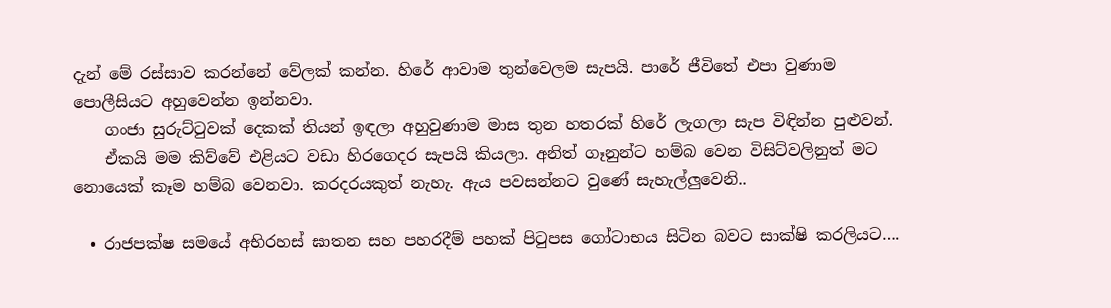දැන් මේ රස්සාව කරන්නේ වේලක් කන්න. හිරේ ආවාම තුන්වෙලම සැපයි. පාරේ ජීවිතේ එපා වුණාම පොලීසියට අහුවෙන්න ඉන්නවා.
    ගංජා සුරුට්ටුවක් දෙකක් තියන් ඉඳලා අහුවුණාම මාස තුන හතරක් හිරේ ලැගලා සැප විඳින්න පුළුවන්.
    ඒකයි මම කිව්වේ එළියට වඩා හිරගෙදර සැපයි කියලා. අනිත් ගෑනුන්ට හම්බ වෙන විසිට්වලිනුත් මට නොයෙක් කෑම හම්බ වෙනවා. කරදරයකුත් නැහැ. ඇය පවසන්නට වුණේ සැහැල්ලුවෙනි..

  • රාජපක්ෂ සමයේ අභිරහස් ඝාතන සහ පහරදීම් පහක් පිටුපස ගෝටාභය සිටින බවට සාක්ෂි කරලියට….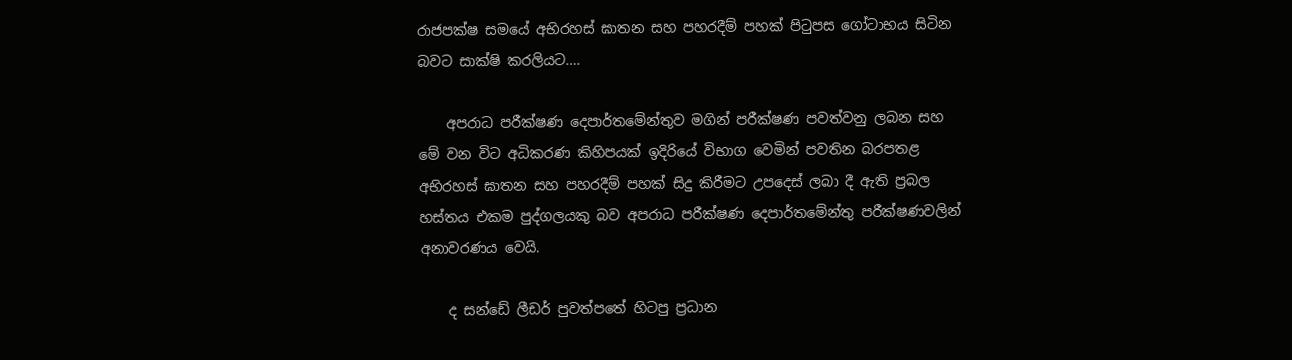රාජපක්ෂ සමයේ අභිරහස් ඝාතන සහ පහරදීම් පහක් පිටුපස ගෝටාභය සිටින බවට සාක්ෂි කරලියට….

    අපරාධ පරීක්ෂණ දෙපාර්තමේන්තුව මගින් පරීක්ෂණ පවත්වනු ලබන සහ මේ වන විට අධිකරණ කිහිපයක් ඉදිරියේ විභාග වෙමින් පවතින බරපතළ අභිරහස් ඝාතන සහ පහරදීම් පහක් සිදු කිරීමට උපදෙස් ලබා දී ඇති ප්‍රබල හස්තය එකම පුද්ගලයකු බව අපරාධ පරීක්ෂණ දෙපාර්තමේන්තු පරීක්ෂණවලින් අනාවරණය වෙයි.

    ද සන්ඩේ ලීඩර් පුවත්පතේ හිටපු ප්‍රධාන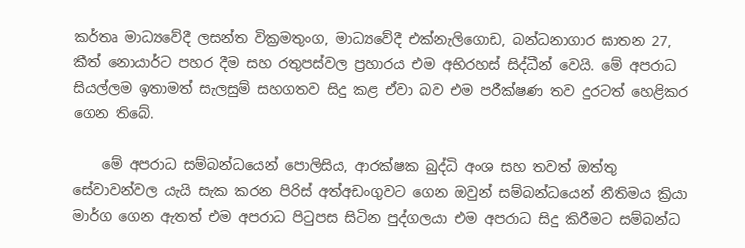කර්තෘ මාධ්‍යවේදී ලසන්ත වික්‍රමතුංග, මාධ්‍යවේදී එක්නැලිගොඩ, බන්ධනාගාර ඝාතන 27, කීත් නොයාර්ට පහර දීම සහ රතුපස්වල ප්‍රහාරය එම අභිරහස් සිද්ධීන් වෙයි. මේ අපරාධ සියල්ලම ඉතාමත් සැලසුම් සහගතව සිදු කළ ඒවා බව එම පරීක්ෂණ තව දුරටත් හෙළිකර ගෙන තිබේ.

    මේ අපරාධ සම්බන්ධයෙන් පොලිසිය, ආරක්ෂක බුද්ධි අංශ සහ තවත් ඔත්තු සේවාවන්වල යැයි සැක කරන පිරිස් අත්අඩංගුවට ගෙන ඔවුන් සම්බන්ධයෙන් නීතිමය ක්‍රියා මාර්ග ගෙන ඇතත් එම අපරාධ පිටුපස සිටින පුද්ගලයා එම අපරාධ සිදු කිරීමට සම්බන්ධ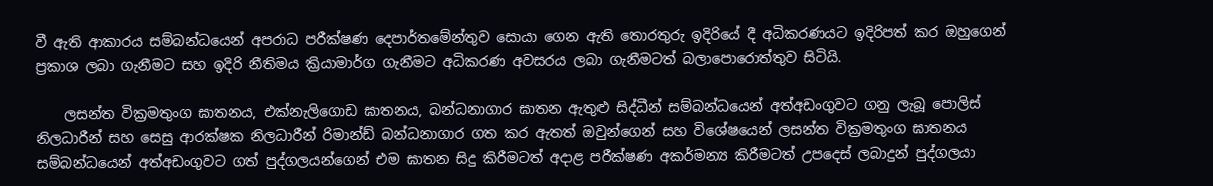වී ඇති ආකාරය සම්බන්ධයෙන් අපරාධ පරීක්ෂණ දෙපාර්තමේන්තුව සොයා ගෙන ඇති තොරතුරු ඉදිරියේ දී අධිකරණයට ඉදිරිපත් කර ඔහුගෙන් ප්‍රකාශ ලබා ගැනීමට සහ ඉදිරි නීතිමය ක්‍රියාමාර්ග ගැනීමට අධිකරණ අවසරය ලබා ගැනීමටත් බලාපොරොත්තුව සිටියි.

    ලසන්ත වික්‍රමතුංග ඝාතනය, එක්නැලිගොඩ ඝාතනය, බන්ධනාගාර ඝාතන ඇතුළු සිද්ධීන් සම්බන්ධයෙන් අත්අඩංගුවට ගනු ලැබූ පොලිස් නිලධාරීන් සහ සෙසු ආරක්ෂක නිලධාරීන් රිමාන්ඩ් බන්ධනාගාර ගත කර ඇතත් ඔවුන්ගෙන් සහ විශේෂයෙන් ලසන්ත වික්‍රමතුංග ඝාතනය සම්බන්ධයෙන් අත්අඩංගුවට ගත් පුද්ගලයන්ගෙන් එම ඝාතන සිදු කිරීමටත් අදාළ පරීක්ෂණ අකර්මන්‍ය කිරීමටත් උපදෙස් ලබාදුන් පුද්ගලයා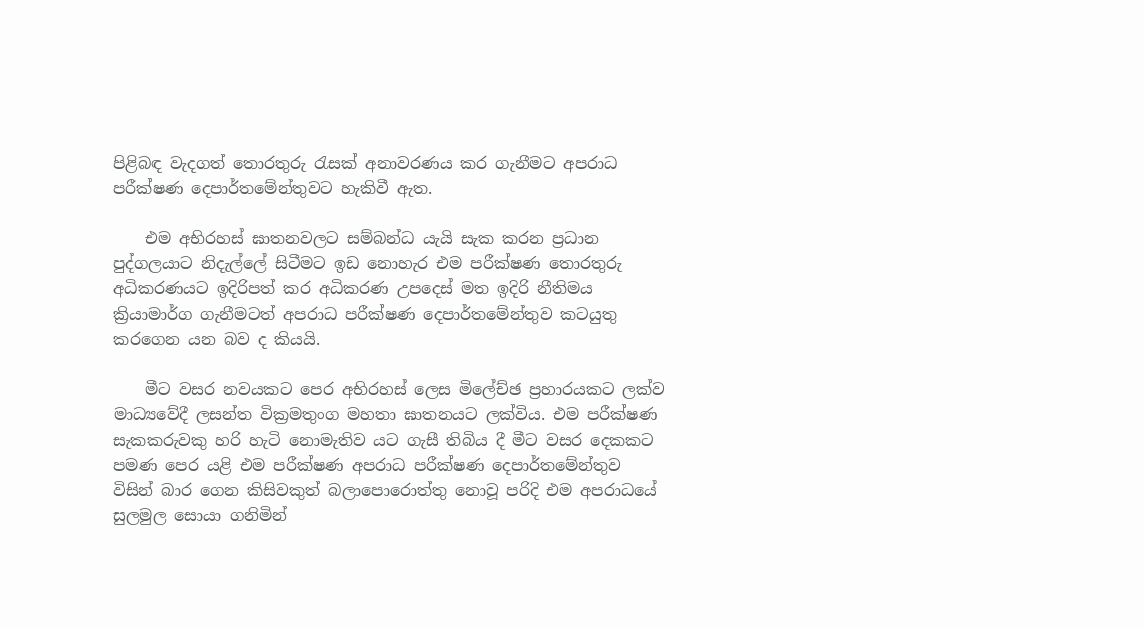පිළිබඳ වැදගත් තොරතුරු රැසක් අනාවරණය කර ගැනීමට අපරාධ පරීක්ෂණ දෙපාර්තමේන්තුවට හැකිවී ඇත‍.

    එම අභිරහස් ඝාතනවලට සම්බන්ධ යැයි සැක කරන ප්‍රධාන පුද්ගලයාට නිදැල්ලේ සිටීමට ඉඩ නොහැර එම පරීක්ෂණ තොරතුරු අධිකරණයට ඉදිරිපත් කර අධිකරණ උපදෙස් මත ඉදිරි නීතිමය ක්‍රියාමාර්ග ගැනීමටත් අපරාධ පරීක්ෂණ දෙපාර්තමේන්තුව කටයුතු කරගෙන යන බව ද කියයි.

    මීට වසර නවයකට පෙර අභිරහස් ලෙස මිලේච්ඡ ප්‍රහාරයකට ලක්ව මාධ්‍යවේදී ලසන්ත වික්‍රමතුංග මහතා ඝාතනයට ලක්විය. එම පරීක්ෂණ සැකකරුවකු හරි හැටි නොමැතිව යට ගැසී තිබිය දී මීට වසර දෙකකට පමණ පෙර යළි එම පරීක්ෂණ අපරාධ පරීක්ෂණ දෙපාර්තමේන්තුව විසින් බාර ගෙන කිසිවකුත් බලාපොරොත්තු නොවූ පරිදි එම අපරාධයේ සුලමුල සොයා ගනිමින්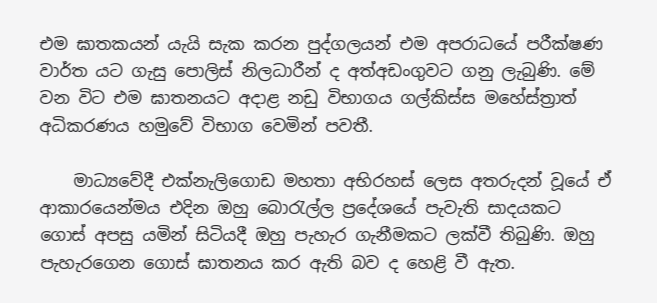එම ඝාතකයන් යැයි සැක කරන පුද්ගලයන් එම අපරාධයේ පරීක්ෂණ වාර්ත යට ගැසු පොලිස් නිලධාරීන් ද අත්අඩංගුවට ගනු ලැබුණි. මේ වන විට එම ඝාතනයට අදාළ නඩු විභාගය ගල්කිස්ස මහේස්ත්‍රාත් අධිකරණය හමුවේ විභාග වෙමින් පවතී.

    මාධ්‍යවේදී එක්නැලිගොඩ මහතා අභිරහස් ලෙස අතරුදන් වූයේ ඒ ආකාරයෙන්මය එදින ඔහු බොරැල්ල ප්‍රදේශයේ පැවැති සාදයකට ගොස් අපසු යමින් සිටියදී ඔහු පැහැර ගැනීමකට ලක්වී තිබුණි. ඔහු පැහැරගෙන ගොස් ඝාතනය කර ඇති බව ද හෙළි වී ඇත.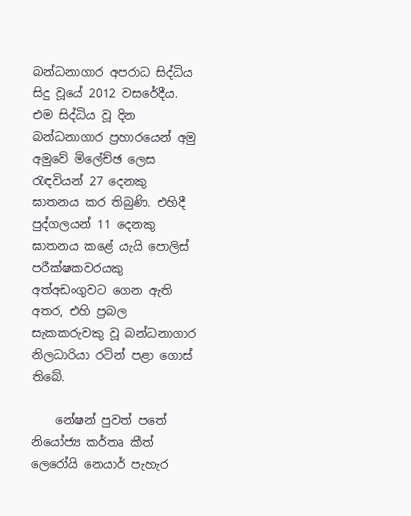බන්ධනාගාර අපරාධ සිද්ධිය සිදු වූයේ 2012 වසරේදීය. එම සිද්ධිය වූ දින බන්ධනාගාර ප්‍රහාරයෙන් අමු අමුවේ මිලේච්ඡ ලෙස රැඳවියන් 27 දෙනකු ඝාතනය කර තිබුණි. එහිදී පුද්ගලයන් 11 දෙනකු ඝාතනය කළේ යැයි පොලිස් පරීක්ෂකවරයකු අත්අඩංගුවට ගෙන ඇති අතර, එහි ප්‍රබල සැකකරුවකු වූ බන්ධනාගාර නිලධාරියා රටින් පළා ගොස් තිබේ.

    නේෂන් පුවත් පතේ නියෝජ්‍ය කර්තෘ කීත් ලෙරෝයි නෙයාර් පැහැර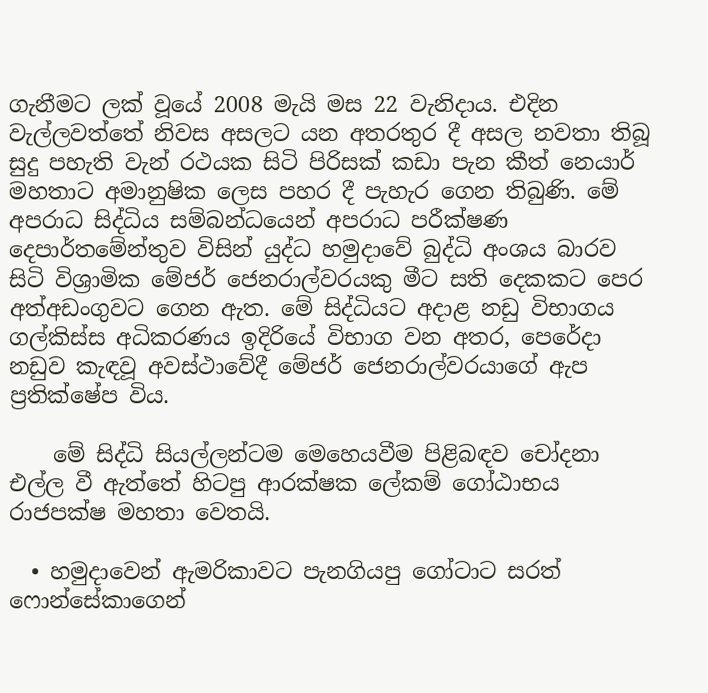ගැනීමට ලක් වූයේ 2008 මැයි මස 22 වැනිදාය. එදින වැල්ලවත්තේ නිවස අසලට යන අතරතුර දී අසල නවතා තිබූ සුදු පහැති වැන් රථයක සිටි පිරිසක් කඩා පැන කීත් නෙයාර් මහතාට අමානුෂික ලෙස පහර දී පැහැර ගෙන තිබුණි. මේ අපරාධ සිද්ධිය සම්බන්ධයෙන් අපරාධ පරීක්ෂණ දෙපාර්තමේන්තුව විසින් යුද්ධ හමුදාවේ බුද්ධි අංශය බාරව සිටි විශ්‍රාමික මේජර් ජෙනරාල්වරයකු මීට සති දෙකකට පෙර අත්අඩංගුවට ගෙන ඇත. මේ සිද්ධියට අදාළ නඩු විභාගය ගල්කිස්ස අධිකරණය ඉදිරියේ විභාග වන අතර, පෙරේදා නඩුව කැඳවූ අවස්ථාවේදී මේජර් ජෙනරාල්වරයාගේ ඇප ප්‍රතික්ෂේප විය.

    මේ සිද්ධි සියල්ලන්ටම මෙහෙයවීම පිළිබඳව චෝදනා එල්ල වී ඇත්තේ හිටපු ආරක්ෂක ලේකම් ගෝඨාභය රාජපක්ෂ මහතා වෙතයි.

  • හමුදාවෙන් ඇමරිකාවට පැනගියපු ගෝටාට සරත් ෆොන්සේකාගෙන්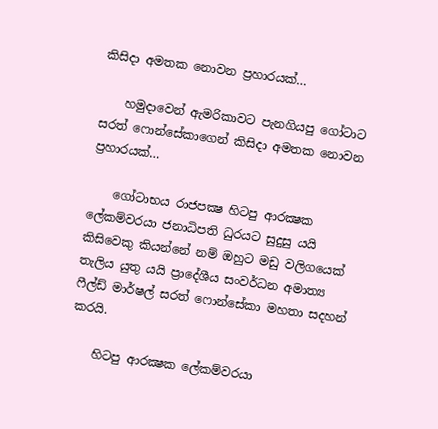කිසිදා අමතක නොවන ප්‍රහාරයක්…

    හමුදාවෙන් ඇමරිකාවට පැනගියපු ගෝටාට සරත් ෆොන්සේකාගෙන් කිසිදා අමතක නොවන ප්‍රහාරයක්…

    ගෝටාභය රාජපක්‍ෂ හිටපු ආරක්‍ෂක ලේකම්වරයා ජනාධිපති ධුරයට සුදුසු යයි කිසිවෙකු කියන්නේ නම් ඔහුට මඩු වලිගයෙක් තැලිය යුතු යයි ප්‍රාදේශීය සංවර්ධන අමාත්‍ය ෆීල්ඩ් මාර්ෂල් සරත් ෆොන්සේකා මහතා සදහන් කරයි.

    හිටපු ආරක්‍ෂක ලේකම්වරයා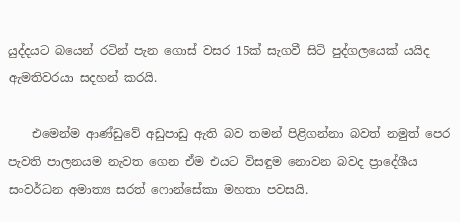යුද්දයට බයෙන් රටින් පැන ගොස් වසර 15ක් සැගවී සිටි පුද්ගලයෙක් යයිද ඇමතිවරයා සදහන් කරයි.

    එමෙන්ම ආණ්ඩුවේ අඩුපාඩු ඇති බව තමන් පිළිගන්නා බවත් නමුත් පෙර පැවති පාලනයම නැවත ගෙන ඒම එයට විසඳුම නොවන බවද ප්‍රාදේශීය සංවර්ධන අමාත්‍ය සරත් ෆොන්සේකා මහතා පවසයි.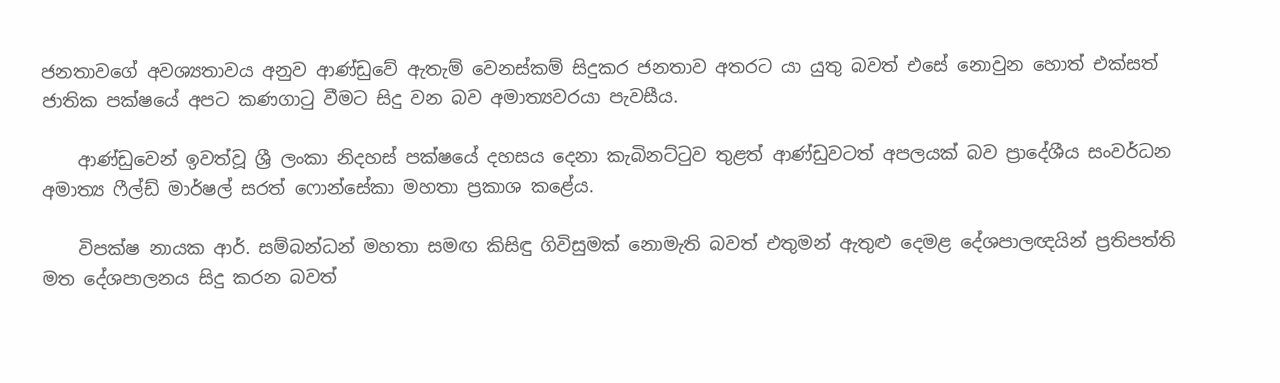ජනතාවගේ අවශ්‍යතාවය අනුව ආණ්ඩුවේ ඇතැම් වෙනස්කම් සිදුකර ජනතාව අතරට යා යුතු බවත් එසේ නොවුන හොත් එක්සත් ජාතික පක්ෂයේ අපට කණගාටු වීමට සිදු වන බව අමාත්‍යවරයා පැවසීය.

    ආණ්ඩුවෙන් ඉවත්වූ ශ්‍රී ලංකා නිදහස් පක්ෂයේ දහසය දෙනා කැබිනට්ටුව තුළත් ආණ්ඩුවටත් අපලයක් බව ප්‍රාදේශීය සංවර්ධන අමාත්‍ය ෆීල්ඩ් මාර්ෂල් සරත් ෆොන්සේකා මහතා ප්‍රකාශ කළේය.

    විපක්ෂ නායක ආර්. සම්බන්ධන් මහතා සමඟ කිසිඳු ගිවිසුමක් නොමැති බවත් එතුමන් ඇතුළු දෙමළ දේශපාලඥයින් ප්‍රතිපත්ති මත දේශපාලනය සිදු කරන බවත්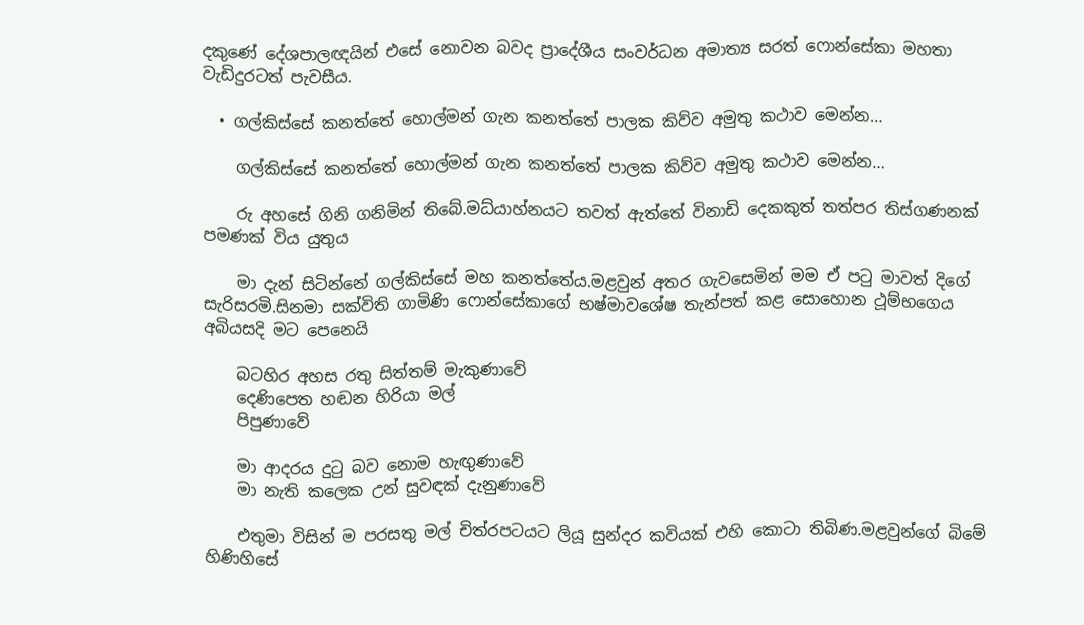දකුණේ දේශපාලඥයින් එසේ නොවන බවද ප්‍රාදේශීය සංවර්ධන අමාත්‍ය සරත් ෆොන්සේකා මහතා වැඩිදුරටත් පැවසීය.

  • ගල්කිස්සේ කනත්තේ හොල්මන් ගැන කනත්තේ පාලක කිව්ව අමුතු කථාව මෙන්න…

    ගල්කිස්සේ කනත්තේ හොල්මන් ගැන කනත්තේ පාලක කිව්ව අමුතු කථාව මෙන්න…

    රු අහසේ ගිනි ගනිමින් තිබේ.මධ්යාහ්නයට තවත් ඇත්තේ විනාඩි දෙකකුත් තත්පර තිස්ගණනක් පමණක් විය යුතුය

    මා දැන් සිටින්නේ ගල්කිස්සේ මහ කනත්තේය.මළවුන් අතර ගැවසෙමින් මම ඒ පටු මාවත් දිගේ සැරිසරමි.සිනමා සක්විති ගාමිණි ෆොන්සේකාගේ භෂ්මාවශේෂ තැන්පත් කළ සොහොන ථූම්භගෙය අබියසදි මට පෙනෙයි

    බටහිර අහස රතු සිත්තම් මැකුණාවේ
    දෙණිපෙත හඬන හිරියා මල්
    පිපුණාවේ

    මා ආදරය දුටු බව නොම හැඟුණාවේ
    මා නැති කලෙක උන් සුවඳක් දැනුණාවේ

    එතුමා විසින් ම පරසතු මල් චිත්රපටයට ලියූ සුන්දර කවියක් එහි කොටා තිබිණ.මළවුන්ගේ බිමේ හිණිහිසේ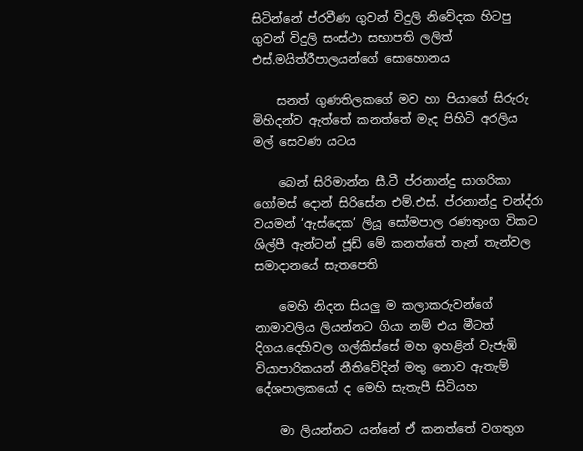සිටින්නේ ප්රවීණ ගුවන් විදුලි නිවේදක හිටපු ගුවන් විදුලි සංස්ථා සභාපති ලලිත් එස්.මයිත්රීපාලයන්ගේ සොහොනය

    සනත් ගුණතිලකගේ මව හා පියාගේ සිරුරු මිහිදන්ව ඇත්තේ කනත්තේ මැද පිහිටි අරලිය මල් සෙවණ යටය

    බෙන් සිරිමාන්න සී.ටී ප්රනාන්දු සාගරිකා ගෝමස් දොන් සිරිසේන එම්.එස්. ප්රනාන්දු චන්ද්රා වයමන් ‘ඇස්දෙක’ ලියූ සෝමපාල රණතුංග විකට ශිල්පී ඇන්ටන් ජූඩ් මේ කනත්තේ තැන් තැන්වල සමාදානයේ සැතපෙති

    මෙහි නිදන සියලු ම කලාකරුවන්ගේ නාමාවලිය ලියන්නට ගියා නම් එය මීටත් දිගය.දෙහිවල ගල්කිස්සේ මහ ඉහළින් වැජැඹි වියාපාරිකයන් නීතිවේදින් මතු නොව ඇතැම් දේශපාලකයෝ ද මෙහි සැතැපී සිටියහ

    මා ලියන්නට යන්නේ ඒ කනත්තේ වගතුග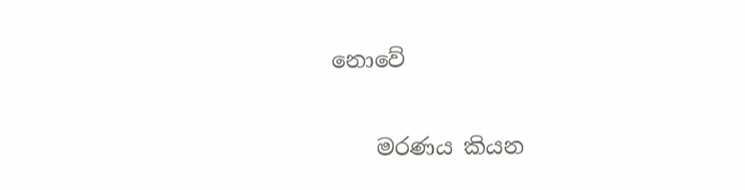නොවේ

    මරණය කියන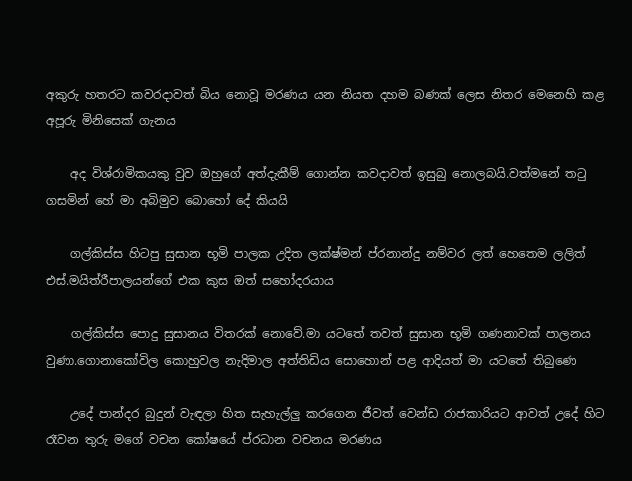අකුරු හතරට කවරදාවත් බිය නොවූ මරණය යන නියත දහම බණක් ලෙස නිතර මෙනෙහි කළ අපූරු මිනිසෙක් ගැනය

    අද විශ්රාමිකයකු වුව ඔහුගේ අත්දැකීම් ගොන්න කවදාවත් ඉසුබු නොලබයි.වත්මනේ තටු ගසමින් හේ මා අබිමුව බොහෝ දේ කියයි

    ගල්කිස්ස හිටපු සුසාන භූමි පාලක උදිත ලක්ෂ්මන් ප්රනාන්දු නම්වර ලත් හෙතෙම ලලිත් එස්.මයිත්රීපාලයන්ගේ එක කුස ඔත් සහෝදරයාය

    ගල්කිස්ස පොදු සුසානය විතරක් නොවේ.මා යටතේ තවත් සුසාන භූමි ගණනාවක් පාලනය වුණා.ගොනාකෝවිල කොහුවල නැදිමාල අත්තිඩිය සොහොන් පළ ආදියත් මා යටතේ තිබුණෙ

    උදේ පාන්දර බුදුන් වැඳලා හිත සැහැල්ලු කරගෙන ජීවත් වෙන්ඩ රාජකාරියට ආවත් උදේ හිට රෑවන තුරු මගේ වචන කෝෂයේ ප්රධාන වචනය මරණය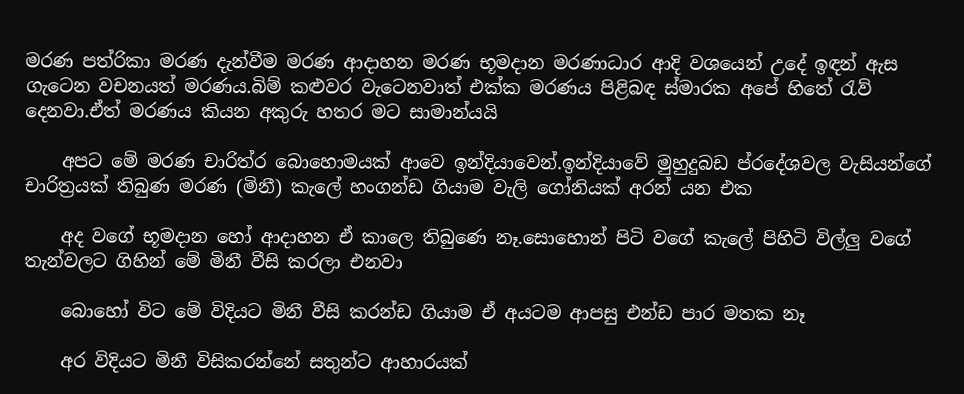මරණ පත්රිකා මරණ දැන්වීම මරණ ආදාහන මරණ භූමදාන මරණාධාර ආදි වශයෙන් උදේ ඉඳන් ඇස ගැටෙන වචනයත් මරණය.බිම් කළුවර වැටෙනවාත් එක්ක මරණය පිළිබඳ ස්මාරක අපේ හිතේ රැව් දෙනවා.ඒත් මරණය කියන අකුරු හතර මට සාමාන්යයි

    අපට මේ මරණ චාරිත්ර බොහොමයක් ආවෙ ඉන්දියාවෙන්.ඉන්දියාවේ මුහුදුබඩ ප්රදේශවල වැසියන්ගේ චාරිත්‍රයක් තිබුණ මරණ (මිනී) කැලේ හංගන්ඩ ගියාම වැලි ගෝනියක් අරන් යන එක

    අද වගේ භූමදාන හෝ ආදාහන ඒ කාලෙ තිබුණෙ නෑ.සොහොන් පිටි වගේ කැලේ පිහිටි විල්ලු වගේ තැන්වලට ගිහින් මේ මිනී වීසි කරලා එනවා

    බොහෝ විට මේ විදියට මිනී වීසි කරන්ඩ ගියාම ඒ අයටම ආපසු එන්ඩ පාර මතක නෑ

    අර විදියට මිනී විසිකරන්නේ සතුන්ට ආහාරයක්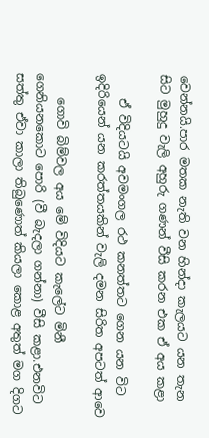වෙන්නයි.පාර මතක නැති වන හින්දා කැලයට යන තැන සිට මුහුදු වැලි අහුරු ගණන් වීසි කරන එක ඒ අය කළා

    ඒ විදියටයි අවමංගල රථ කනත්තට ගෙන යන විට ඉදිරියෙන් යන කරත්තයකින් වැලි දමන සිරිත අපටත් ආවෙ

    ගොවි බිම්වල අය මේ විදියට කැලේට මිනී ගෙනියනකොට පොරි (වී බැදලා ගන්නා) වීසි කළා.එනවිට සත්තු ඒවා කාලා තිබුණොත් කියලා කොළ අතුත් මග දිගට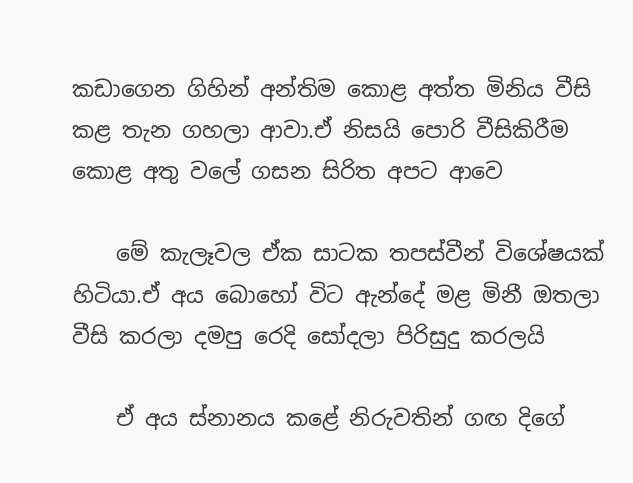කඩාගෙන ගිහින් අන්තිම කොළ අත්ත මිනිය වීසි කළ තැන ගහලා ආවා.ඒ නිසයි පොරි වීසිකිරීම කොළ අතු වලේ ගසන සිරිත අපට ආවෙ

    මේ කැලෑවල ඒක සාටක තපස්වීන් විශේෂයක් හිටියා.ඒ අය බොහෝ විට ඇන්දේ මළ මිනී ඔතලා වීසි කරලා දමපු රෙදි සෝදලා පිරිසුදු කරලයි

    ඒ අය ස්නානය කළේ නිරුවතින් ගඟ දිගේ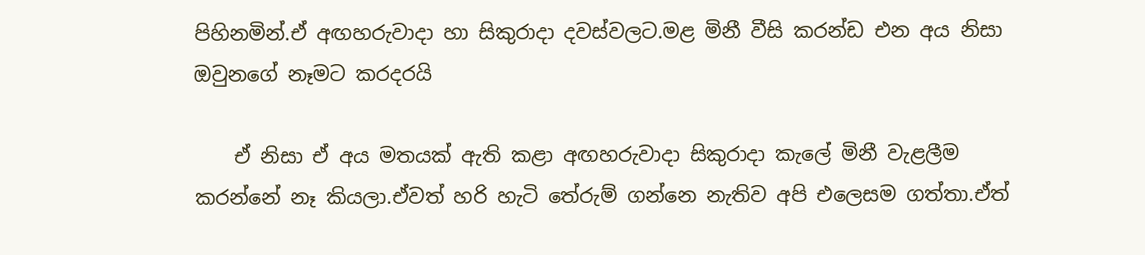පිහිනමින්.ඒ අඟහරුවාදා හා සිකුරාදා දවස්වලට.මළ මිනී වීසි කරන්ඩ එන අය නිසා ඔවුනගේ නෑමට කරදරයි

    ඒ නිසා ඒ අය මතයක් ඇති කළා අඟහරුවාදා සිකුරාදා කැලේ මිනී වැළලීම කරන්නේ නෑ කියලා.ඒවත් හරි හැටි තේරුම් ගන්නෙ නැතිව අපි එලෙසම ගත්තා.ඒත්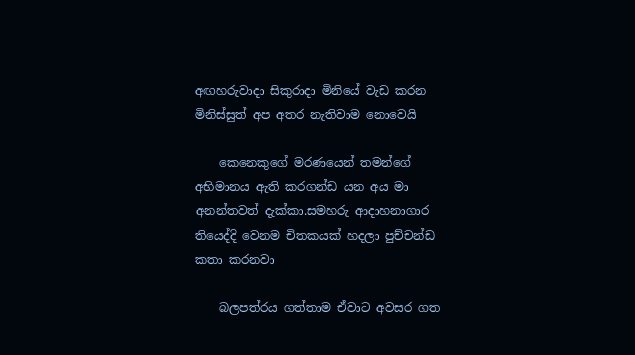අඟහරුවාදා සිකුරාදා මිනියේ වැඩ කරන මිනිස්සුත් අප අතර නැතිවාම නොවෙයි

    කෙනෙකුගේ මරණයෙන් තමන්ගේ අභිමානය ඇති කරගන්ඩ යන අය මා අනන්තවත් දැක්කා.සමහරු ආදාහනාගාර තියෙද්දි වෙනම චිතකයක් හදලා පුච්චන්ඩ කතා කරනවා

    බලපත්රය ගත්තාම ඒවාට අවසර ගත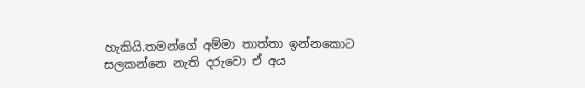හැකියි.තමන්ගේ අම්මා තාත්තා ඉන්නකොට සලකන්නෙ නැති දරුවො ඒ අය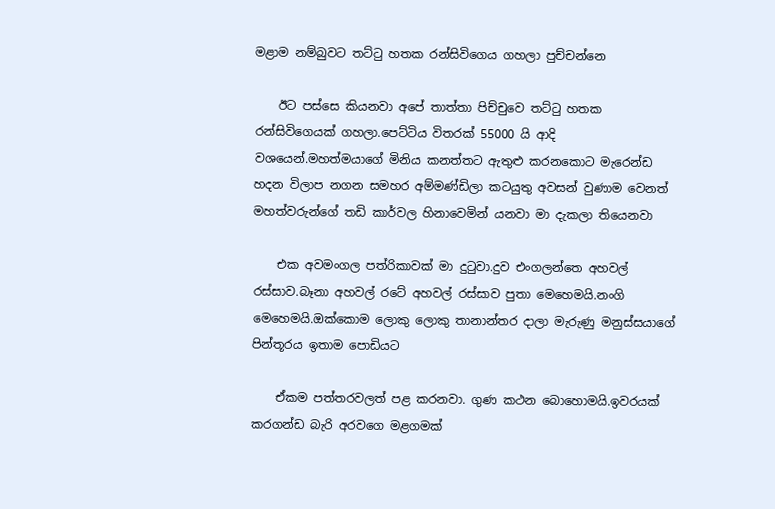මළාම නම්බුවට තට්ටු හතක රන්සිවිගෙය ගහලා පුච්චන්නෙ

    ඊට පස්සෙ කියනවා අපේ තාත්තා පිච්චුවෙ තට්ටු හතක රන්සිවිගෙයක් ගහලා.පෙට්ටිය විතරක් 55000 යි ආදි වශයෙන්.මහත්මයාගේ මිනිය කනත්තට ඇතුළු කරනකොට මැරෙන්ඩ හදන විලාප නගන සමහර අම්මණ්ඩිලා කටයුතු අවසන් වුණාම වෙනත් මහත්වරුන්ගේ තඩි කාර්වල හිනාවෙමින් යනවා මා දැකලා තියෙනවා

    එක අවමංගල පත්රිකාවක් මා දුටුවා.දුව එංගලන්තෙ අහවල් රස්සාව.බෑනා අහවල් රටේ අහවල් රස්සාව පුතා මෙහෙමයි.නංගි මෙහෙමයි.ඔක්කොම ලොකු ලොකු තානාන්තර දාලා මැරුණු මනුස්සයාගේ පින්තූරය ඉතාම පොඩියට

    ඒකම පත්තරවලත් පළ කරනවා. ගුණ කථන බොහොමයි.ඉවරයක් කරගන්ඩ බැරි අරවගෙ මළගමක්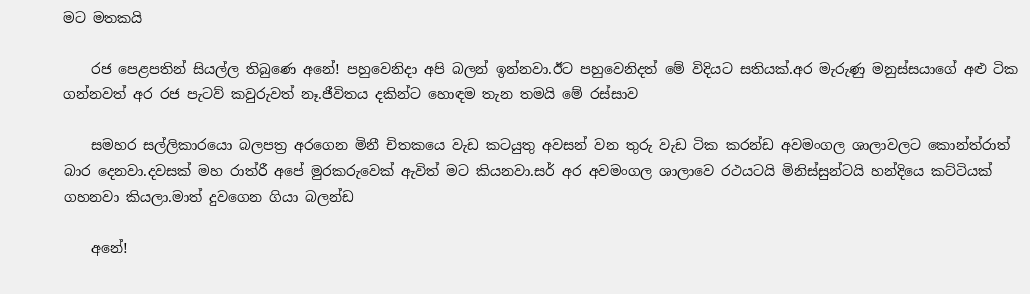මට මතකයි

    රජ පෙළපතින් සියල්ල තිබුණෙ අනේ! පහුවෙනිදා අපි බලන් ඉන්නවා.ඊට පහුවෙනිදත් මේ විදියට සතියක්.අර මැරුණු මනුස්සයාගේ අළු ටික ගන්නවත් අර රජ පැටව් කවුරුවත් නෑ.ජීවිතය දකින්ට හොඳම තැන තමයි මේ රස්සාව

    සමහර සල්ලිකාරයො බලපත්‍ර අරගෙන මිනී චිතකයෙ වැඩ කටයුතු අවසන් වන තුරු වැඩ ටික කරන්ඩ අවමංගල ශාලාවලට කොන්ත්රාත් බාර දෙනවා.දවසක් මහ රාත්රී අපේ මුරකරුවෙක් ඇවිත් මට කියනවා.සර් අර අවමංගල ශාලාවෙ රථයටයි මිනිස්සුන්ටයි හන්දියෙ කට්ටියක් ගහනවා කියලා.මාත් දුවගෙන ගියා බලන්ඩ

    අනේ!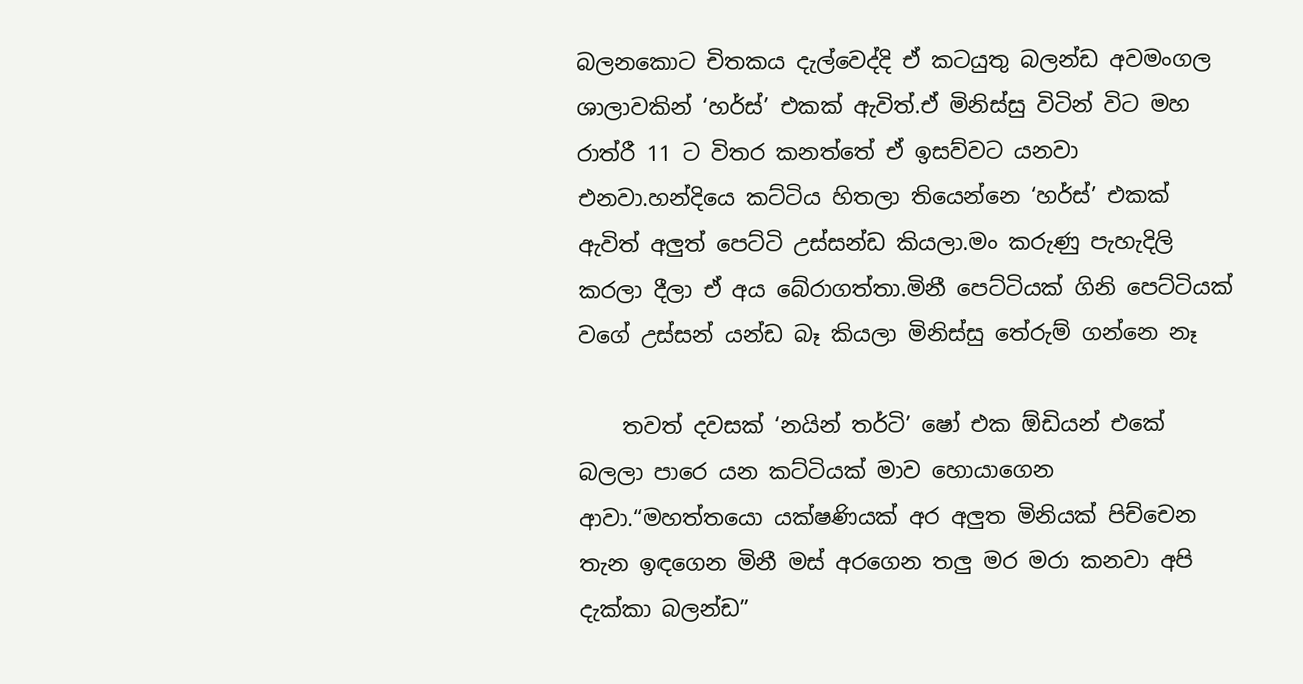බලනකොට චිතකය දැල්වෙද්දි ඒ කටයුතු බලන්ඩ අවමංගල ශාලාවකින් ‘හර්ස්’ එකක් ඇවිත්.ඒ මිනිස්සු විටින් විට මහ රාත්රී 11 ට විතර කනත්තේ ඒ ඉසව්වට යනවා එනවා.හන්දියෙ කට්ටිය හිතලා තියෙන්නෙ ‘හර්ස්’ එකක් ඇවිත් අලුත් පෙට්ටි උස්සන්ඩ කියලා.මං කරුණු පැහැදිලි කරලා දීලා ඒ අය බේරාගත්තා.මිනී පෙට්ටියක් ගිනි පෙට්ටියක් වගේ උස්සන් යන්ඩ බෑ කියලා මිනිස්සු තේරුම් ගන්නෙ නෑ

    තවත් දවසක් ‘නයින් තර්ටි’ ෂෝ එක ඕඩියන් එකේ බලලා පාරෙ යන කට්ටියක් මාව හොයාගෙන ආවා.“මහත්තයො යක්ෂණියක් අර අලුත මිනියක් පිච්චෙන තැන ඉඳගෙන මිනී මස් අරගෙන තලු මර මරා කනවා අපි දැක්කා බලන්ඩ”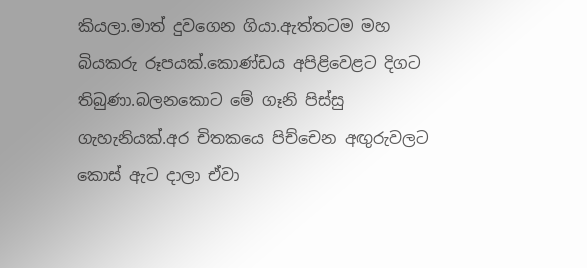කියලා.මාත් දුවගෙන ගියා.ඇත්තටම මහ බියකරු රූපයක්.කොණ්ඩය අපිළිවෙළට දිගට තිබුණා.බලනකොට මේ ගෑනි පිස්සු ගැහැනියක්.අර චිතකයෙ පිච්චෙන අඟුරුවලට කොස් ඇට දාලා ඒවා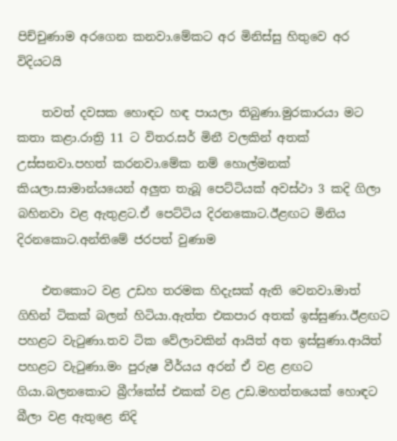පිච්චුණාම අරගෙන කනවා.මේකට අර මිනිස්සු හිතුවෙ අර විදියටයි

    තවත් දවසක හොඳට හඳ පායලා තිබුණා.මුරකාරයා මට කතා කළා.රාත්‍රි 11 ට විතර.සර් මිනී වලකින් අතක් උස්සනවා.පහත් කරනවා.මේක නම් හොල්මනක් කියලා.සාමාන්යයෙන් අලුත තැබූ පෙට්ටියක් අවස්ථා 3 කදි ගිලා බහිනවා වළ ඇතුළට.ඒ පෙට්ටිය දිරනකොට.ඊළඟට මිනිය දිරනකොට.අන්තිමේ ජරපත් වුණාම

    එතකොට වළ උඩහ තරමක හිදැසක් ඇති වෙනවා.මාත් ගිහින් ටිකක් බලන් හිටියා.ඇත්ත එකපාර අතක් ඉස්සුණා.ඊළඟට පහළට වැටුණා.තව ටික වේලාවකින් ආයිත් අත ඉස්සුණා.ආයිත් පහළට වැටුණා.මං පුරුෂ වීර්යය අරන් ඒ වළ ළඟට ගියා.බලනකොට බ්‍රීෆ්කේස් එකක් වළ උඩ.මහත්තයෙක් හොඳට බීලා වළ ඇතුළෙ නිදි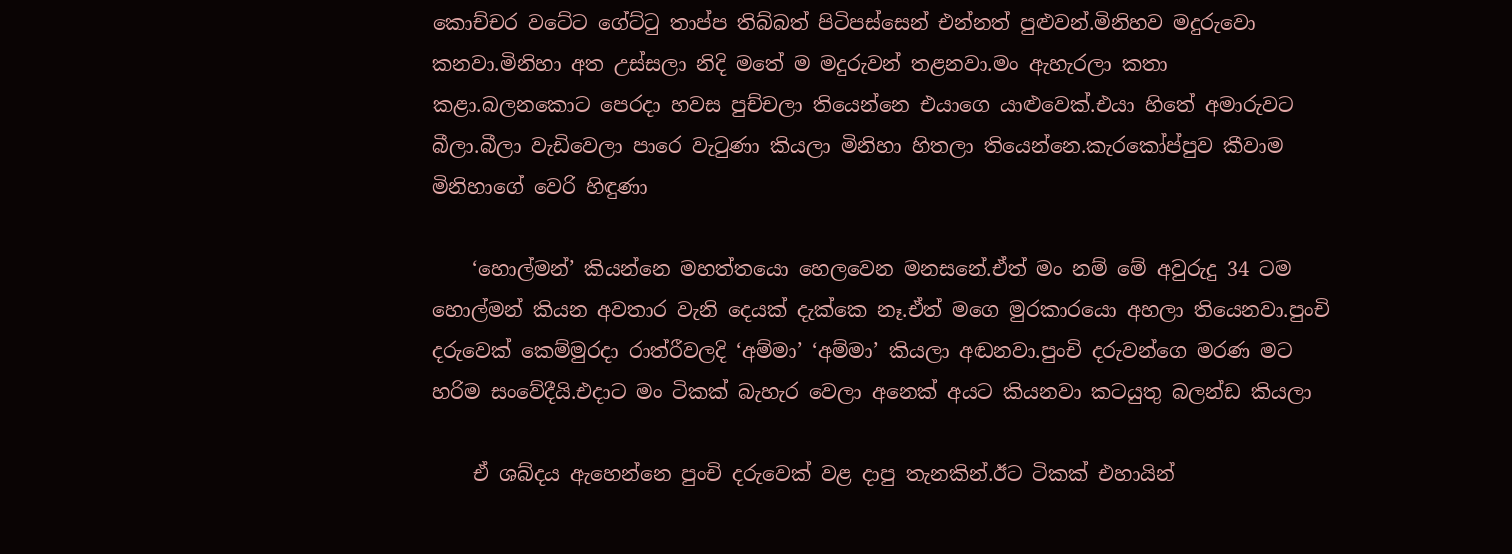කොච්චර වටේට ගේට්ටු තාප්ප තිබ්බත් පිටිපස්සෙන් එන්නත් පුළුවන්.මිනිහව මදුරුවො කනවා.මිනිහා අත උස්සලා නිදි මතේ ම මදුරුවන් තළනවා.මං ඇහැරලා කතා කළා.බලනකොට පෙරදා හවස පුච්චලා තියෙන්නෙ එයාගෙ යාළුවෙක්.එයා හිතේ අමාරුවට බීලා.බීලා වැඩිවෙලා පාරෙ වැටුණා කියලා මිනිහා හිතලා තියෙන්නෙ.කැරකෝප්පුව කීවාම මිනිහාගේ වෙරි හිඳුණා

    ‘හොල්මන්’ කියන්නෙ මහත්තයො හෙලවෙන මනසනේ.ඒත් මං නම් මේ අවුරුදු 34 ටම හොල්මන් කියන අවතාර වැනි දෙයක් දැක්කෙ නෑ.ඒත් මගෙ මුරකාරයො අහලා තියෙනවා.පුංචි දරුවෙක් කෙම්මුරදා රාත්රීවලදි ‘අම්මා’ ‘අම්මා’ කියලා අඬනවා.පුංචි දරුවන්ගෙ මරණ මට හරිම සංවේදීයි.එදාට මං ටිකක් බැහැර වෙලා අනෙක් අයට කියනවා කටයුතු බලන්ඩ කියලා

    ඒ ශබ්දය ඇහෙන්නෙ පුංචි දරුවෙක් වළ දාපු තැනකින්.ඊට ටිකක් එහායින්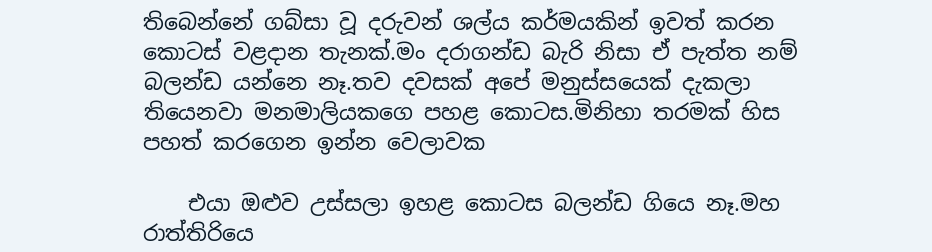තිබෙන්නේ ගබ්සා වූ දරුවන් ශල්ය කර්මයකින් ඉවත් කරන කොටස් වළදාන තැනක්.මං දරාගන්ඩ බැරි නිසා ඒ පැත්ත නම් බලන්ඩ යන්නෙ නෑ.තව දවසක් අපේ මනුස්සයෙක් දැකලා තියෙනවා මනමාලියකගෙ පහළ කොටස.මිනිහා තරමක් හිස පහත් කරගෙන ඉන්න වෙලාවක

    එයා ඔළුව උස්සලා ඉහළ කොටස බලන්ඩ ගියෙ නෑ.මහ රාත්තිරියෙ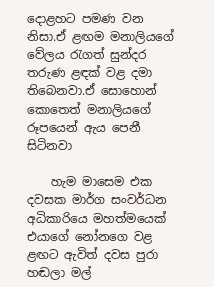දොළහට පමණ වන නිසා.ඒ ළඟම මනාලියගේ වේලය රැගත් සුන්දර තරුණ ළඳක් වළ දමා තිබෙනවා.ඒ සොහොන් කොතෙත් මනාලියගේ රූපයෙන් ඇය පෙනී සිටිනවා

    හැම මාසෙම එක දවසක මාර්ග සංවර්ධන අධිකාරියෙ මහත්මයෙක් එයාගේ නෝනගෙ වළ ළඟට ඇවිත් දවස පුරා හඬලා මල්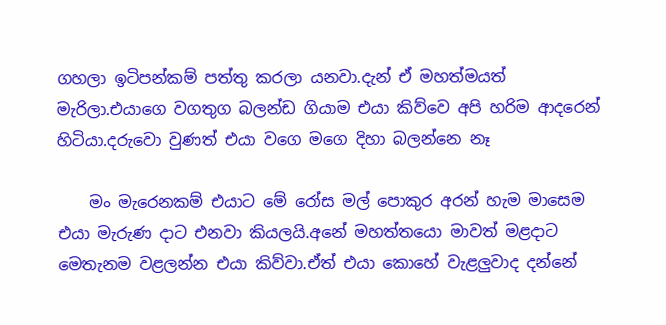ගහලා ඉටිපන්කම් පත්තු කරලා යනවා.දැන් ඒ මහත්මයත් මැරිලා.එයාගෙ වගතුග බලන්ඩ ගියාම එයා කිව්වෙ අපි හරිම ආදරෙන් හිටියා.දරුවො වුණත් එයා වගෙ මගෙ දිහා බලන්නෙ නෑ

    මං මැරෙනකම් එයාට මේ රෝස මල් පොකුර අරන් හැම මාසෙම එයා මැරුණ දාට එනවා කියලයි.අනේ මහත්තයො මාවත් මළදාට මෙතැනම වළලන්න එයා කිව්වා.ඒත් එයා කොහේ වැළලුවාද දන්නේ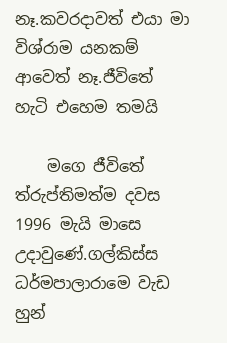නෑ.කවරදාවත් එයා මා විශ්රාම යනකම් ආවෙත් නෑ.ජීවිතේ හැටි එහෙම තමයි

    මගෙ ජීවිතේ ත්රුප්තිමත්ම දවස 1996 මැයි මාසෙ උදාවුණේ.ගල්කිස්ස ධර්මපාලාරාමෙ වැඩ හුන්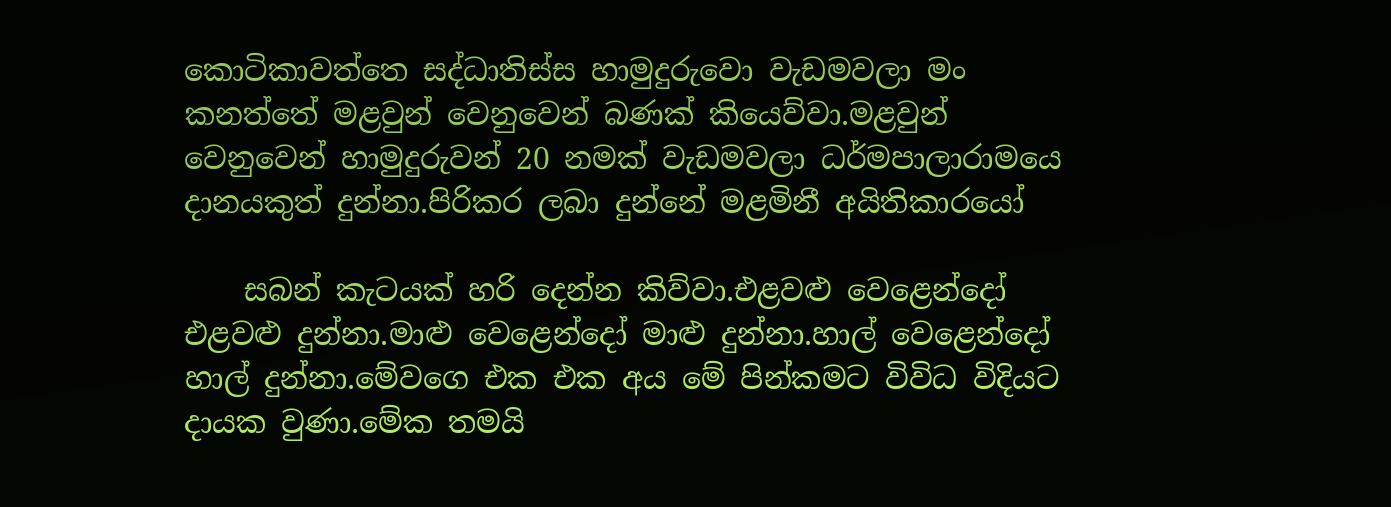කොටිකාවත්තෙ සද්ධාතිස්ස හාමුදුරුවො වැඩමවලා මං කනත්තේ මළවුන් වෙනුවෙන් බණක් කියෙව්වා.මළවුන් වෙනුවෙන් හාමුදුරුවන් 20 නමක් වැඩමවලා ධර්මපාලාරාමයෙ දානයකුත් දුන්නා.පිරිකර ලබා දුන්නේ මළමිනී අයිතිකාරයෝ

    සබන් කැටයක් හරි දෙන්න කිව්වා.එළවළු වෙළෙන්දෝ එළවළු දුන්නා.මාළු වෙළෙන්දෝ මාළු දුන්නා.හාල් වෙළෙන්දෝ හාල් දුන්නා.මේවගෙ එක එක අය මේ පින්කමට විවිධ විදියට දායක වුණා.මේක තමයි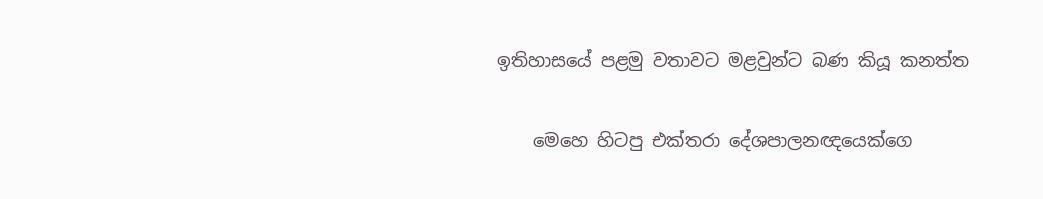ඉතිහාසයේ පළමු වතාවට මළවුන්ට බණ කියූ කනත්ත

    මෙහෙ හිටපු එක්තරා දේශපාලනඥයෙක්ගෙ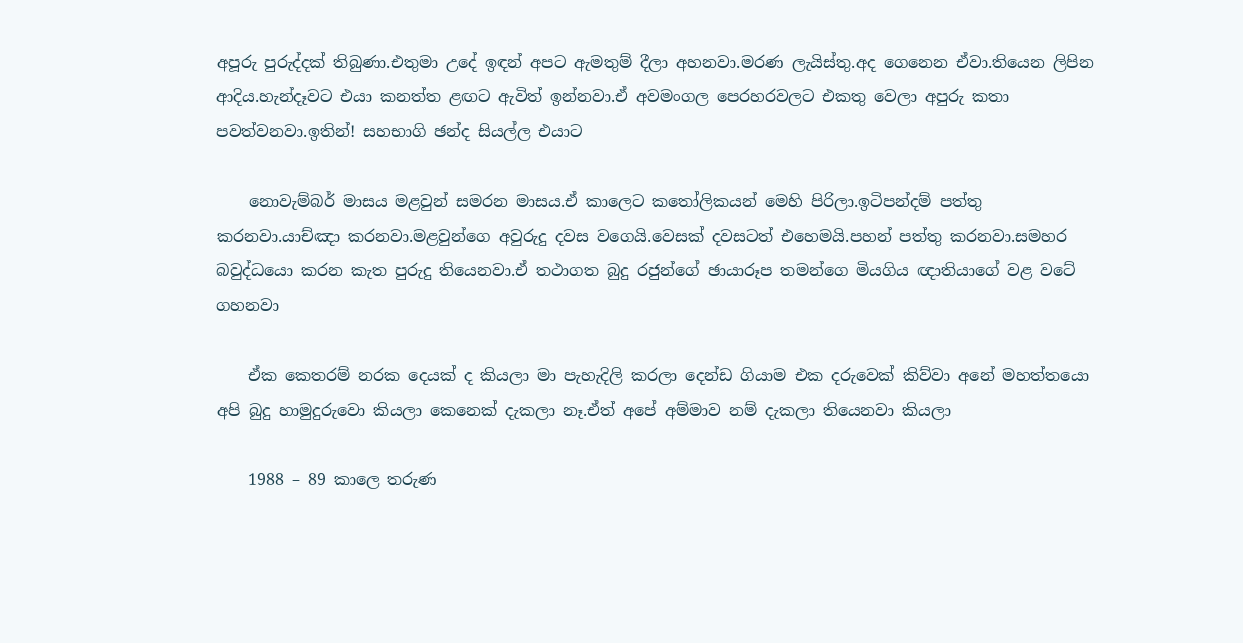අපූරු පුරුද්දක් තිබුණා.එතුමා උදේ ඉඳන් අපට ඇමතුම් දීලා අහනවා.මරණ ලැයිස්තු.අද ගෙනෙන ඒවා.තියෙන ලිපින ආදිය.හැන්දෑවට එයා කනත්ත ළඟට ඇවිත් ඉන්නවා.ඒ අවමංගල පෙරහරවලට එකතු වෙලා අපුරු කතා පවත්වනවා.ඉතින්! සහභාගි ඡන්ද සියල්ල එයාට

    නොවැම්බර් මාසය මළවුන් සමරන මාසය.ඒ කාලෙට කතෝලිකයන් මෙහි පිරිලා.ඉටිපන්දම් පත්තු කරනවා.යාච්ඤා කරනවා.මළවුන්ගෙ අවුරුදු දවස වගෙයි.වෙසක් දවසටත් එහෙමයි.පහන් පත්තු කරනවා.සමහර බවුද්ධයො කරන කැත පුරුදු තියෙනවා.ඒ තථාගත බුදු රජුන්ගේ ඡායාරූප තමන්ගෙ මියගිය ඥාතියාගේ වළ වටේ ගහනවා

    ඒක කෙතරම් නරක දෙයක් ද කියලා මා පැහැදිලි කරලා දෙන්ඩ ගියාම එක දරුවෙක් කිව්වා අනේ මහත්තයො අපි බුදු හාමුදුරුවො කියලා කෙනෙක් දැකලා නෑ.ඒත් අපේ අම්මාව නම් දැකලා තියෙනවා කියලා

    1988 – 89 කාලෙ තරුණ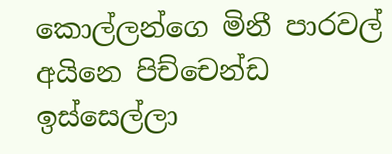කොල්ලන්ගෙ මිනී පාරවල් අයිනෙ පිච්චෙන්ඩ ඉස්සෙල්ලා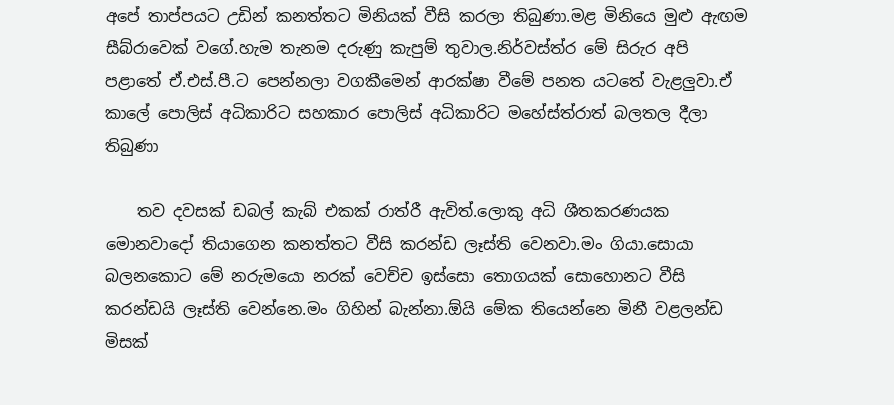අපේ තාප්පයට උඩින් කනත්තට මිනියක් වීසි කරලා තිබුණා.මළ මිනියෙ මුළු ඇඟම සීබ්රාවෙක් වගේ.හැම තැනම දරුණු කැපුම් තුවාල.නිර්වස්ත්ර මේ සිරුර අපි පළාතේ ඒ.එස්.පී.ට පෙන්නලා වගකීමෙන් ආරක්ෂා වීමේ පනත යටතේ වැළලුවා.ඒ කාලේ පොලිස් අධිකාරිට සහකාර පොලිස් අධිකාරිට මහේස්ත්රාත් බලතල දීලා තිබුණා

    තව දවසක් ඩබල් කැබ් එකක් රාත්රී ඇවිත්.ලොකු අධි ශීතකරණයක මොනවාදෝ තියාගෙන කනත්තට වීසි කරන්ඩ ලෑස්ති වෙනවා.මං ගියා.සොයා බලනකොට මේ නරුමයො නරක් වෙච්ච ඉස්සො තොගයක් සොහොනට වීසි කරන්ඩයි ලෑස්ති වෙන්නෙ.මං ගිහින් බැන්නා.ඕයි මේක තියෙන්නෙ මිනී වළලන්ඩ මිසක්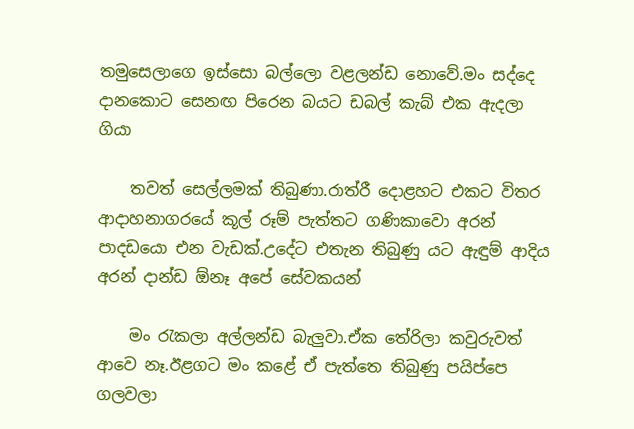තමුසෙලාගෙ ඉස්සො බල්ලො වළලන්ඩ නොවේ.මං සද්දෙ දානකොට සෙනඟ පිරෙන බයට ඩබල් කැබ් එක ඇදලා ගියා

    තවත් සෙල්ලමක් තිබුණා.රාත්රී දොළහට එකට විතර ආදාහනාගරයේ කූල් රූම් පැත්තට ගණිකාවො අරන් පාදඩයො එන වැඩක්.උදේට එතැන තිබුණු යට ඇඳුම් ආදිය අරන් දාන්ඩ ඕනෑ අපේ සේවකයන්

    මං රැකලා අල්ලන්ඩ බැලුවා.ඒක තේරිලා කවුරුවත් ආවෙ නෑ.ඊළගට මං කළේ ඒ පැත්තෙ තිබුණු පයිප්පෙ ගලවලා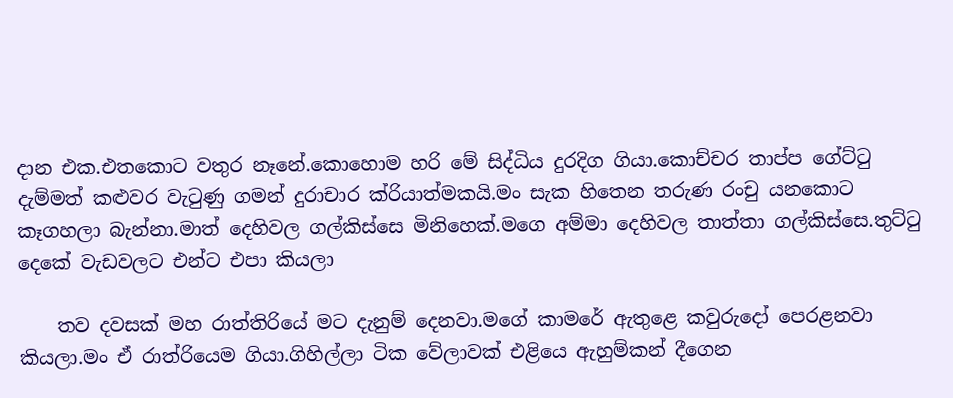දාන එක.එතකොට වතුර නෑනේ.කොහොම හරි මේ සිද්ධිය දුරදිග ගියා.කොච්චර තාප්ප ගේට්ටු දැම්මත් කළුවර වැටුණු ගමන් දුරාචාර ක්රියාත්මකයි.මං සැක හිතෙන තරුණ රංචු යනකොට කෑගහලා බැන්නා.මාත් දෙහිවල ගල්කිස්සෙ මිනිහෙක්.මගෙ අම්මා දෙහිවල තාත්තා ගල්කිස්සෙ.තුට්ටු දෙකේ වැඩවලට එන්ට එපා කියලා

    තව දවසක් මහ රාත්තිරියේ මට දැනුම් දෙනවා.මගේ කාමරේ ඇතුළෙ කවුරුදෝ පෙරළනවා කියලා.මං ඒ රාත්රියෙම ගියා.ගිහිල්ලා ටික වේලාවක් එළියෙ ඇහුම්කන් දීගෙන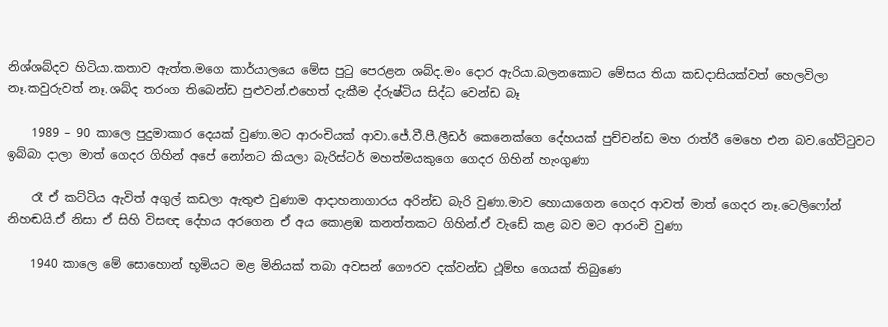නිශ්ශබ්දව හිටියා.කතාව ඇත්ත.මගෙ කාර්යාලයෙ මේස පුටු පෙරළන ශබ්ද.මං දොර ඇරියා.බලනකොට මේසය තියා කඩදාසියක්වත් හෙලවිලා නෑ.කවුරුවත් නෑ.ශබ්ද තරංග තිබෙන්ඩ පුළුවන්.එහෙත් දැකීම ද්රුෂ්ටිය සිද්ධ වෙන්ඩ බෑ

    1989 – 90 කාලෙ පුදුමාකාර දෙයක් වුණා.මට ආරංචියක් ආවා.ජේ.වී.පී.ලීඩර් කෙනෙක්ගෙ දේහයක් පුච්චන්ඩ මහ රාත්රී මෙහෙ එන බව.ගේට්ටුවට ඉබ්බා දාලා මාත් ගෙදර ගිහින් අපේ නෝනට කියලා බැරිස්ටර් මහත්මයකුගෙ ගෙදර ගිහින් හැංගුණා

    රෑ ඒ කට්ටිය ඇවිත් අගුල් කඩලා ඇතුළු වුණාම ආදාහනාගාරය අරින්ඩ බැරි වුණා.මාව හොයාගෙන ගෙදර ආවත් මාත් ගෙදර නෑ.ටෙලිෆෝන් නිහඬයි.ඒ නිසා ඒ සිහි විසඥ දේහය අරගෙන ඒ අය කොළඹ කනත්තකට ගිහින්.ඒ වැඩේ කළ බව මට ආරංචි වුණා

    1940 කාලෙ මේ සොහොන් භූමියට මළ මිනියක් තබා අවසන් ගෞරව දක්වන්ඩ ථූම්භ ගෙයක් තිබුණෙ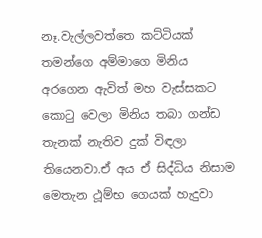නෑ.වැල්ලවත්තෙ කට්ටියක් තමන්ගෙ අම්මාගෙ මිනිය අරගෙන ඇවිත් මහ වැස්සකට කොටු වෙලා මිනිය තබා ගන්ඩ තැනක් නැතිව දුක් විඳලා තියෙනවා.ඒ අය ඒ සිද්ධිය නිසාම මෙතැන ථූම්භ ගෙයක් හැදුවා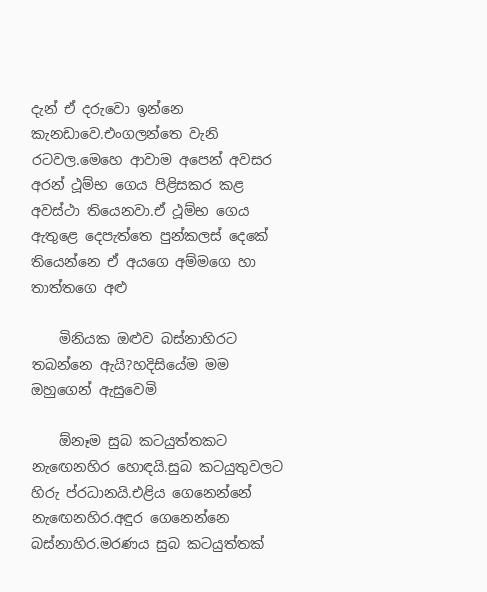දැන් ඒ දරුවො ඉන්නෙ කැනඩාවෙ.එංගලන්තෙ වැනි රටවල.මෙහෙ ආවාම අපෙන් අවසර අරන් ථූම්භ ගෙය පිළිසකර කළ අවස්ථා තියෙනවා.ඒ ථූම්භ ගෙය ඇතුළෙ දෙපැත්තෙ පුන්කලස් දෙකේ තියෙන්නෙ ඒ අයගෙ අම්මගෙ හා තාත්තගෙ අළු

    මිනියක ඔළුව බස්නාහිරට තබන්නෙ ඇයි?හදිසියේම මම ඔහුගෙන් ඇසුවෙමි

    ඕනෑම සුබ කටයුත්තකට නැ‍ඟෙනහිර හොඳයි.සුබ කටයුතුවලට හිරු ප්රධානයි.එළිය ගෙනෙන්නේ නැ‍ඟෙනහිර.අඳුර ගෙනෙන්නෙ බස්නාහිර.මරණය සුබ කටයුත්තක්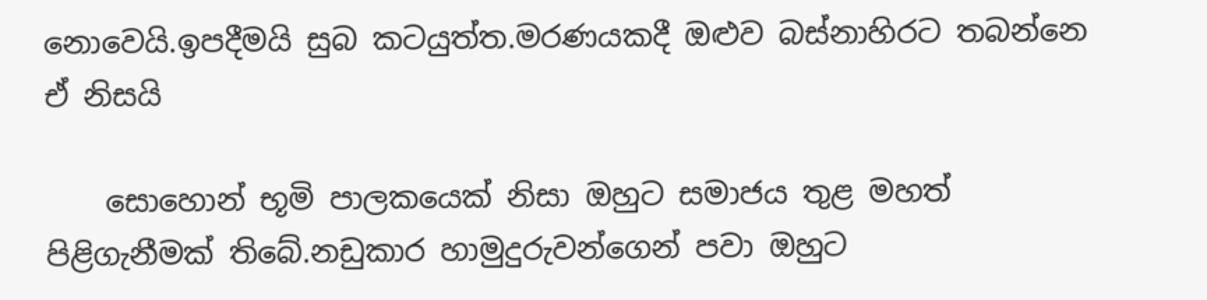නොවෙයි.ඉපදීමයි සුබ කටයුත්ත.මරණයකදී ඔළුව බස්නාහිරට තබන්නෙ ඒ නිසයි

    සොහොන් භූමි පාලකයෙක් නිසා ඔහුට සමාජය තුළ මහත් පිළිගැනීමක් තිබේ.නඩුකාර හාමුදුරුවන්ගෙන් පවා ඔහුට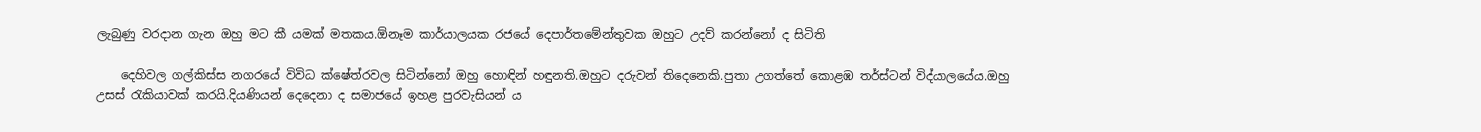ලැබුණු වරදාන ගැන ඔහු මට කී යමක් මතකය.ඕනෑම කාර්යාලයක රජයේ දෙපාර්තමේන්තුවක ඔහුට උදව් කරන්නෝ ද සිටිති

    දෙහිවල ගල්කිස්ස නගරයේ විවිධ ක්ෂේත්රවල සිටින්නෝ ඔහු හොඳින් හඳුනති.ඔහුට දරුවන් තිදෙනෙකි.පුතා උගත්තේ කොළඹ තර්ස්ටන් විද්යාලයේය.ඔහු උසස් රැකියාවක් කරයි.දියණියන් දෙදෙනා ද සමාජයේ ඉහළ පුරවැසියන් ය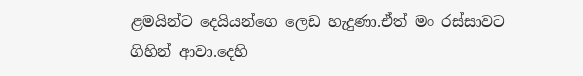ළමයින්ට දෙයියන්ගෙ ලෙඩ හැදුණා.ඒත් මං රස්සාවට ගිහින් ආවා.දෙහි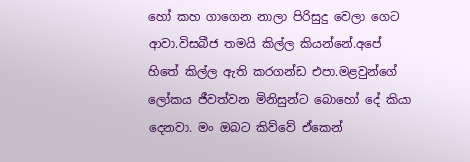හෝ කහ ගාගෙන නාලා පිරිසුදු වෙලා ගෙට ආවා.විසබීජ තමයි කිල්ල කියන්නේ.අපේ හිතේ කිල්ල ඇති කරගන්ඩ එපා.මළවුන්ගේ ලෝකය ජීවත්වන මිනිසුන්ට බොහෝ දේ කියා දෙනවා. මං ඔබට කිව්වේ ඒකෙන්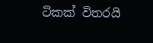ටිකක් විතරයි